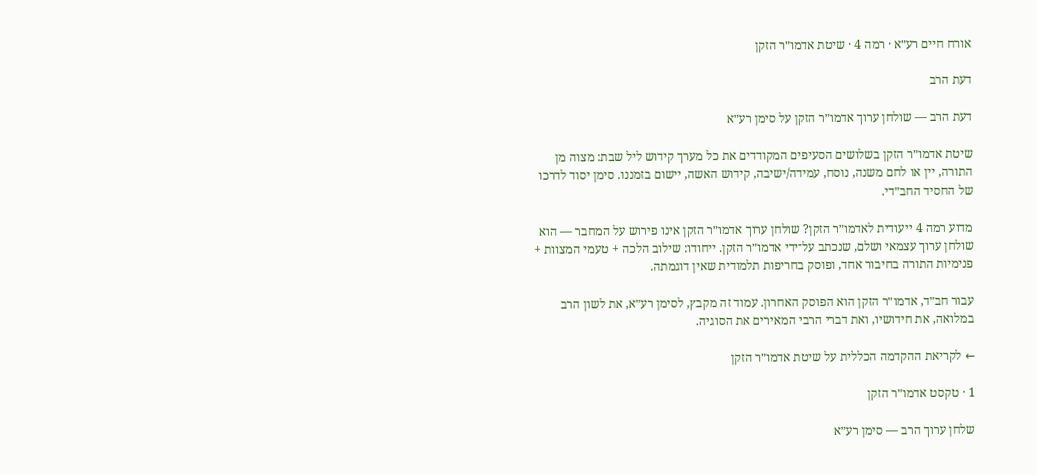אורח חיים רע״א · רמה 4 · שיטת אדמו״ר הזקן

דעת הרב

דעת הרב — שולחן ערוך אדמו״ר הזקן על סימן רע״א

שיטת אדמו״ר הזקן בשלושים הסעיפים המקודדים את כל מערך קידוש ליל שבת: מצוה מן התורה, יין או לחם משנה, נוסח, עמידה/ישיבה, קידוש האשה, יישום בזמננו. סימן יסוד לדרכו של החסיד החב״די.

מדוע רמה 4 ייעודית לאדמו״ר הזקן? שולחן ערוך אדמו״ר הזקן אינו פירוש על המחבר — הוא שולחן ערוך עצמאי ושלם, שנכתב על־ידי אדמו״ר הזקן. ייחודו: שילוב הלכה + טעמי המצוות + פנימיות התורה בחיבור אחד, ופוסק בחריפות תלמודית שאין דוגמתה.

עבור חב״ד, אדמו״ר הזקן הוא הפוסק האחרון. עמוד זה מקבץ, לסימן רע״א, את לשון הרב במלואה, את חידושיו, ואת דברי הרבי המאירים את הסוגיה.

← לקריאת ההקדמה הכללית על שיטת אדמו״ר הזקן

1 · טקסט אדמו״ר הזקן

שלחן ערוך הרב — סימן רע״א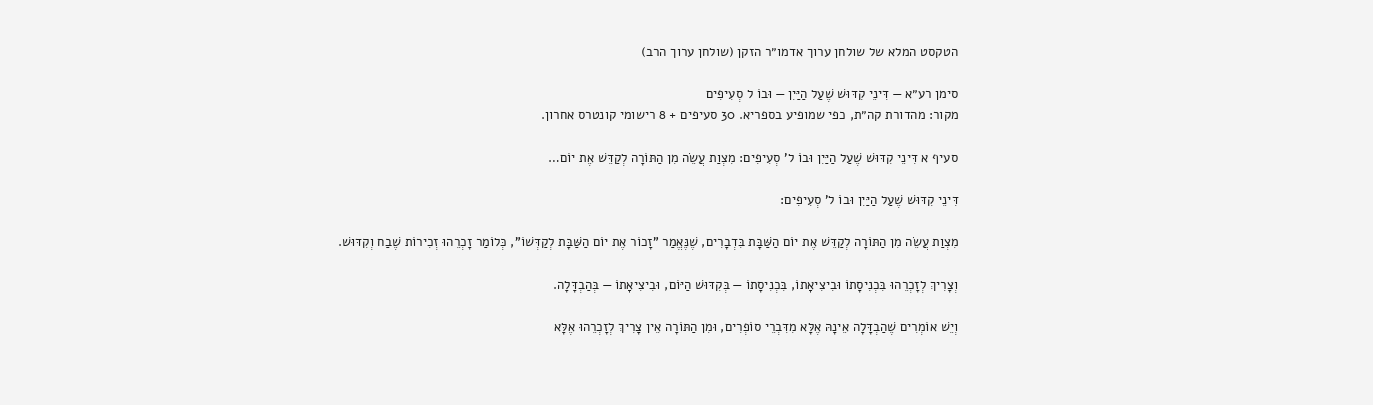הטקסט המלא של שולחן ערוך אדמו״ר הזקן (שולחן ערוך הרב)

סימן רע״א — דִּינֵי קִדּוּשׁ שֶׁעַל הַיַּיִן — וּבוֹ ל סְעִיפִים
מקור: מהדורת קה״ת, כפי שמופיע בספריא. 30 סעיפים + 8 רישומי קונטרס אחרון.

סעיף א דִּינֵי קִדּוּשׁ שֶׁעַל הַיַּיִן וּבוֹ ל' סְעִיפִים: מִצְוַת עֲשֵׂה מִן הַתּוֹרָה לְקַדֵּשׁ אֶת יוֹם…

דִּינֵי קִדּוּשׁ שֶׁעַל הַיַּיִן וּבוֹ ל' סְעִיפִים:

מִצְוַת עֲשֵׂה מִן הַתּוֹרָה לְקַדֵּשׁ אֶת יוֹם הַשַּׁבָּת בִּדְבָרִים, שֶׁנֶּאֱמַר "זָכוֹר אֶת יוֹם הַשַּׁבָּת לְקַדְּשׁוֹ", כְּלוֹמַר זָכְרֵהוּ זְכִירוֹת שֶׁבַח וְקִדּוּשׁ.

וְצָרִיךְ לְזָכְרֵהוּ בִּכְנִיסָתוֹ וּבִיצִיאָתוֹ, בִּכְנִיסָתוֹ — בְּקִדּוּשׁ הַיּוֹם, וּבִיצִיאָתוֹ — בְּהַבְדָּלָה.

וְיֵשׁ אוֹמְרִים שֶׁהַבְדָּלָה אֵינָהּ אֶלָּא מִדִּבְרֵי סוֹפְרִים, וּמִן הַתּוֹרָה אֵין צָרִיךְ לְזָכְרֵהוּ אֶלָּא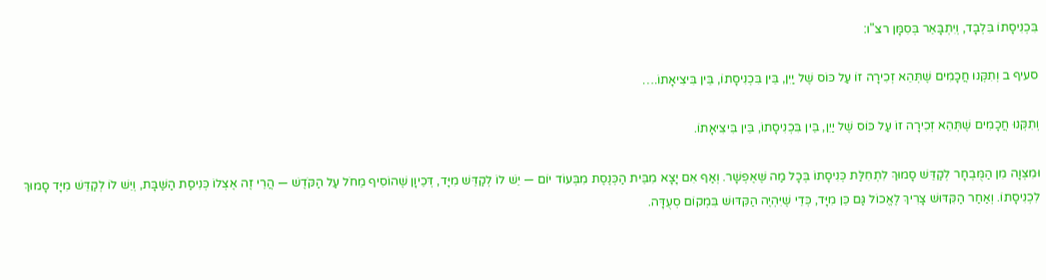בִּכְנִיסָתוֹ בִּלְבָד, וְיִתְבָּאֵר בְּסִמָּן רצ"ו:

סעיף ב וְתִקְּנוּ חֲכָמִים שֶׁתְּהֵא זְכִירָה זוֹ עַל כּוֹס שֶׁל יַיִן, בֵּין בִּכְנִיסָתוֹ, בֵּין בִּיצִיאָתוֹ.…

וְתִקְּנוּ חֲכָמִים שֶׁתְּהֵא זְכִירָה זוֹ עַל כּוֹס שֶׁל יַיִן, בֵּין בִּכְנִיסָתוֹ, בֵּין בִּיצִיאָתוֹ.

וּמִצְוָה מִן הַמֻּבְחָר לְקַדֵּשׁ סָמוּךְ לִתְחִלַּת כְּנִיסָתוֹ בְּכָל מַה שֶּׁאֶפְשָׁר. וְאַף אִם יָצָא מִבֵּית הַכְּנֶסֶת מִבְּעוֹד יוֹם — יֵשׁ לוֹ לְקַדֵּשׁ מִיָּד, דְּכֵיוָן שֶׁהוֹסִיף מֵחֹל עַל הַקֹּדֶשׁ — הֲרֵי זֶה אֶצְלוֹ כְּנִיסַת הַשַּׁבָּת, וְיֵשׁ לוֹ לְקַדֵּשׁ מִיָּד סָמוּךְ לִכְנִיסָתוֹ. וְאַחַר הַקִּדּוּשׁ צָרִיךְ לֶאֱכוֹל גַּם כֵּן מִיָּד, כְּדֵי שֶׁיִּהְיֶה הַקִּדּוּשׁ בִּמְקוֹם סְעֻדָּה.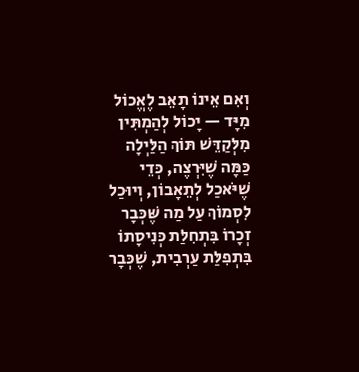וְאִם אֵינוֹ תָאֵב לֶאֱכוֹל מִיָּד — יָכוֹל לְהַמְתִּין מִלְּקַדֵּשׁ תּוֹךְ הַלַּיְלָה כַּמָּה שֶׁיִּרְצֶה, כְּדֵי שֶׁיֹּאכַל לְתֵאָבוֹן, וְיוּכַל לִסְמוֹךְ עַל מַה שֶּׁכְּבָר זְכָרוֹ בִּתְחִלַּת כְּנִיסָתוֹ בִּתְפִלַּת עַרְבִית, שֶׁכְּבָר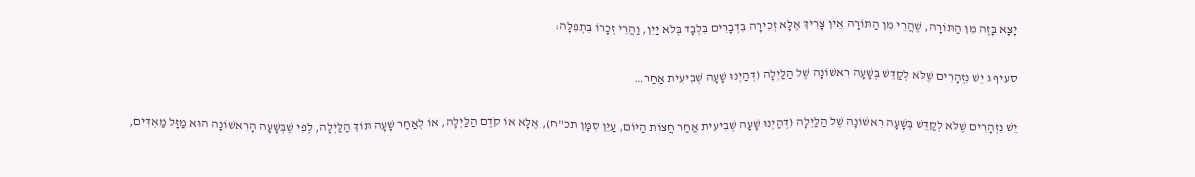יָצָא בָּזֶה מִן הַתּוֹרָה, שֶׁהֲרֵי מִן הַתּוֹרָה אֵין צָרִיךְ אֶלָּא זְכִירָה בִּדְבָרִים בִּלְבָד בְּלֹא יַיִן, וַהֲרֵי זְכָרוֹ בִּתְפִלָּה:

סעיף ג יֵשׁ נִזְהָרִים שֶׁלֹּא לְקַדֵּשׁ בְּשָׁעָה רִאשׁוֹנָה שֶׁל הַלַּיְלָה (דְּהַיְנוּ שָׁעָה שְׁבִיעִית אַחַר…

יֵשׁ נִזְהָרִים שֶׁלֹּא לְקַדֵּשׁ בְּשָׁעָה רִאשׁוֹנָה שֶׁל הַלַּיְלָה (דְּהַיְנוּ שָׁעָה שְׁבִיעִית אַחַר חֲצוֹת הַיּוֹם, עַיֵּן סִמָּן תכ"ח), אֶלָּא אוֹ קֹדֶם הַלַּיְלָה, אוֹ לְאַחַר שָׁעָה תּוֹךְ הַלַּיְלָה, לְפִי שֶׁבְּשָׁעָה הָרִאשׁוֹנָה הוּא מַזָּל מַאְדִּים,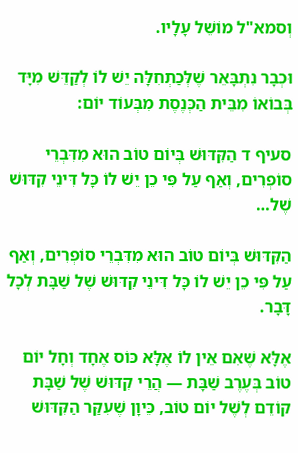וְסמא"ל מוֹשֵׁל עָלָיו.

וּכְבָר נִתְבָּאֵר שֶׁלְּכַתְחִלָּה יֵשׁ לוֹ לְקַדֵּשׁ מִיָּד בְּבוֹאוֹ מִבֵּית הַכְּנֶסֶת מִבְּעוֹד יוֹם:

סעיף ד הַקִּדּוּשׁ בְּיוֹם טוֹב הוּא מִדִּבְרֵי סוֹפְרִים, וְאַף עַל פִּי כֵן יֵשׁ לוֹ כָּל דִּינֵי קִדּוּשׁ שֶׁל…

הַקִּדּוּשׁ בְּיוֹם טוֹב הוּא מִדִּבְרֵי סוֹפְרִים, וְאַף עַל פִּי כֵן יֵשׁ לוֹ כָּל דִּינֵי קִדּוּשׁ שֶׁל שַׁבָּת לְכָל דָּבָר.

אֶלָּא שֶׁאִם אֵין לוֹ אֶלָּא כּוֹס אֶחָד וְחָל יוֹם טוֹב בְּעֶרֶב שַׁבָּת — הֲרֵי קִדּוּשׁ שֶׁל שַׁבָּת קוֹדֵם לְשֶׁל יוֹם טוֹב, כֵּיוָן שֶׁעִקַּר הַקִּדּוּשׁ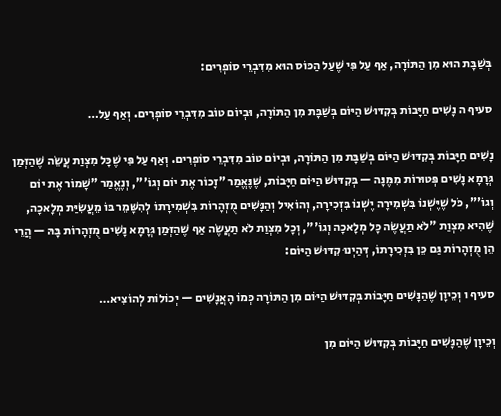בְּשַׁבָּת הוּא מִן הַתּוֹרָה, אַף עַל פִּי שֶׁעַל הַכּוֹס הוּא מִדִּבְרֵי סוֹפְרִים:

סעיף ה נָשִׁים חַיָּבוֹת בְּקִדּוּשׁ הַיּוֹם בְּשַׁבָּת מִן הַתּוֹרָה, וּבְיוֹם טוֹב מִדִּבְרֵי סוֹפְרִים. וְאַף עַל…

נָשִׁים חַיָּבוֹת בְּקִדּוּשׁ הַיּוֹם בְּשַׁבָּת מִן הַתּוֹרָה, וּבְיוֹם טוֹב מִדִּבְרֵי סוֹפְרִים. וְאַף עַל פִּי שֶׁכָּל מִצְוַת עֲשֵׂה שֶׁהַזְּמַן גְּרָמָא נָשִׁים פְּטוּרוֹת מִמֶּנָּה — בְּקִדּוּשׁ הַיּוֹם חַיָּבוֹת, שֶׁנֶּאֱמַר "זָכוֹר אֶת יוֹם וְגוֹ'", וְנֶאֱמַר "שָׁמוֹר אֶת יוֹם וְגוֹ'", כֹּל שֶׁיֶּשְׁנוֹ בִּשְׁמִירָה יֶשְׁנוֹ בִּזְכִירָה, וְהוֹאִיל וְהַנָּשִׁים מֻזְהָרוֹת בִּשְׁמִירָתוֹ לְהִשָּׁמֵר בּוֹ מֵעֲשִׂיַּת מְלָאכָה, שֶׁהִיא מִצְוַת "לֹא תַעֲשֶׂה כָּל מְלָאכָה וְגוֹ'", וְכָל מִצְוַת לֹא תַעֲשֶׂה אַף שֶׁהַזְּמַן גְּרָמָא נָשִׁים מֻזְהָרוֹת בָּהּ — הֲרֵי הֵן מֻזְהָרוֹת גַּם כֵּן בִּזְכִירָתוֹ, דְּהַיְנוּ קִדּוּשׁ הַיּוֹם:

סעיף ו וְכֵיוָן שֶׁהַנָּשִׁים חַיָּבוֹת בְּקִדּוּשׁ הַיּוֹם מִן הַתּוֹרָה כְּמוֹ הָאֲנָשִׁים — יְכוֹלוֹת לְהוֹצִיא…

וְכֵיוָן שֶׁהַנָּשִׁים חַיָּבוֹת בְּקִדּוּשׁ הַיּוֹם מִן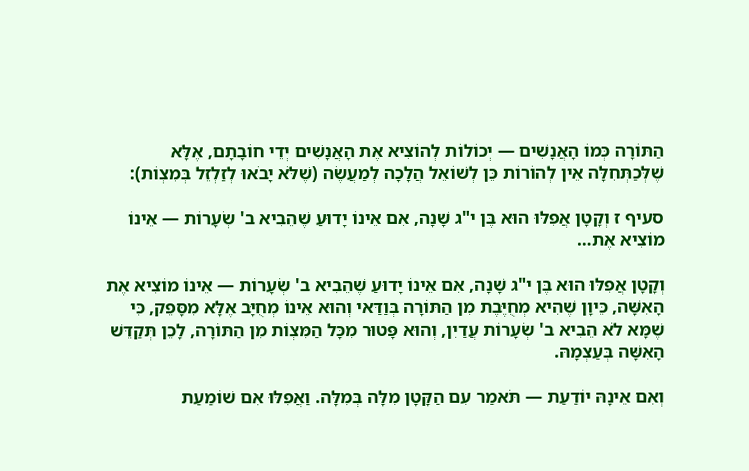הַתּוֹרָה כְּמוֹ הָאֲנָשִׁים — יְכוֹלוֹת לְהוֹצִיא אֶת הָאֲנָשִׁים יְדֵי חוֹבָתָם, אֶלָּא שֶׁלְּכַתְּחִלָּה אֵין לְהוֹרוֹת כֵּן לְשׁוֹאֵל הֲלָכָה לְמַעֲשֶׂה (שֶׁלֹּא יָבֹאוּ לְזַלְזֵל בְּמִצְוֹת):

סעיף ז וְקָטָן אֲפִלּוּ הוּא בֶּן י"ג שָׁנָה, אִם אֵינוֹ יָדוּעַ שֶׁהֵבִיא ב' שְׂעָרוֹת — אֵינוֹ מוֹצִיא אֶת…

וְקָטָן אֲפִלּוּ הוּא בֶּן י"ג שָׁנָה, אִם אֵינוֹ יָדוּעַ שֶׁהֵבִיא ב' שְׂעָרוֹת — אֵינוֹ מוֹצִיא אֶת הָאִשָּׁה, כֵּיוָן שֶׁהִיא מְחֻיֶּבֶת מִן הַתּוֹרָה בְּוַדַּאי וְהוּא אֵינוֹ מְחֻיָּב אֶלָּא מִסָּפֵק, כִּי שֶׁמָּא לֹא הֵבִיא ב' שְׂעָרוֹת עֲדַיִן, וְהוּא פָּטוּר מִכָּל הַמִּצְוֹת מִן הַתּוֹרָה, לָכֵן תְּקַדֵּשׁ הָאִשָּׁה בְּעַצְמָהּ.

וְאִם אֵינָהּ יוֹדַעַת — תֹּאמַר עִם הַקָּטָן מִלָּה בְּמִלָּה. וַאֲפִלּוּ אִם שׁוֹמַעַת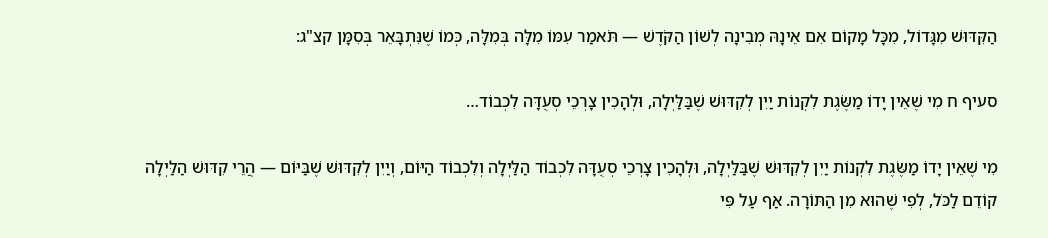הַקִּדּוּשׁ מִגָּדוֹל, מִכָּל מָקוֹם אִם אֵינָהּ מְבִינָה לְשׁוֹן הַקֹּדֶשׁ — תֹּאמַר עִמּוֹ מִלָּה בְּמִלָּה, כְּמוֹ שֶׁנִּתְבָּאֵר בְּסִמָּן קצ"ג:

סעיף ח מִי שֶׁאֵין יָדוֹ מַשֶּׂגֶת לִקְנוֹת יַיִן לְקִדּוּשׁ שֶׁבַּלַּיְלָה, וּלְהָכִין צָרְכֵי סְעֻדָּה לִכְבוֹד…

מִי שֶׁאֵין יָדוֹ מַשֶּׂגֶת לִקְנוֹת יַיִן לְקִדּוּשׁ שֶׁבַּלַּיְלָה, וּלְהָכִין צָרְכֵי סְעֻדָּה לִכְבוֹד הַלַּיְלָה וְלִכְבוֹד הַיּוֹם, וְיַיִן לְקִדּוּשׁ שֶׁבַּיּוֹם — הֲרֵי קִדּוּשׁ הַלַּיְלָה קוֹדֵם לַכֹּל, לְפִי שֶׁהוּא מִן הַתּוֹרָה. אַף עַל פִּי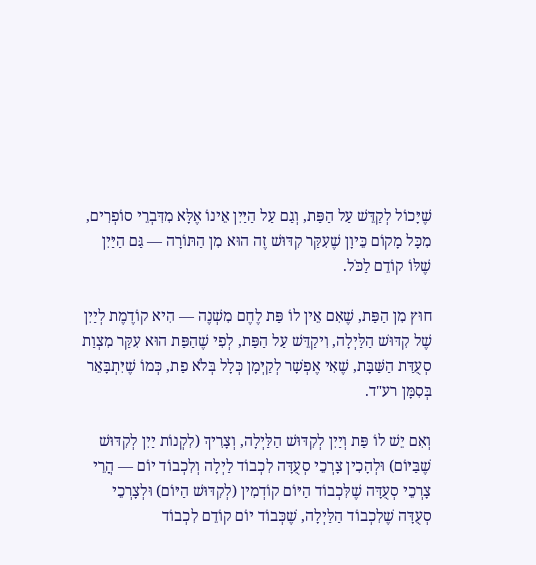שֶׁיָּכוֹל לְקַדֵּשׁ עַל הַפַּת, וְגַם עַל הַיַּיִן אֵינוֹ אֶלָּא מִדִּבְרֵי סוֹפְרִים, מִכָּל מָקוֹם כֵּיוָן שֶׁעִקַּר קִדּוּשׁ זֶה הוּא מִן הַתּוֹרָה — גַּם הַיַּיִן שֶׁלּוֹ קוֹדֵם לַכֹּל.

חוּץ מִן הַפַּת, שֶׁאִם אֵין לוֹ פַּת לֶחֶם מִשְׁנֶה — הִיא קוֹדֶמֶת לְיַיִן שֶׁל קִדּוּשׁ הַלַּיְלָה, וִיקַדֵּשׁ עַל הַפַּת, לְפִי שֶׁהַפַּת הוּא עִקַּר מִצְוַת סְעֻדַּת הַשַּׁבָּת, שֶׁאִי אֶפְשָׁר לְקַיְּמָן כְּלָל בְּלֹא פַת, כְּמוֹ שֶׁיִּתְבָּאֵר בְּסִמָּן רע"ד.

וְאִם יֵשׁ לוֹ פַּת וְיַיִן לְקִדּוּשׁ הַלַּיְלָה, וְצָרִיךְ (לִקְנוֹת יַיִן לְקִדּוּשׁ שֶׁבַּיּוֹם) וּלְהָכִין צָרְכֵי סְעֻדָּה לִכְבוֹד לַיְלָה וְלִכְבוֹד יוֹם — הֲרֵי צָרְכֵי סְעֻדָּה שֶׁלִּכְבוֹד הַיּוֹם קוֹדְמִין (לְקִדּוּשׁ הַיּוֹם) וּלְצָרְכֵי סְעֻדָּה שֶׁלִכְבוֹד הַלַּיְלָה, שֶׁכְּבוֹד יוֹם קוֹדֵם לִכְבוֹד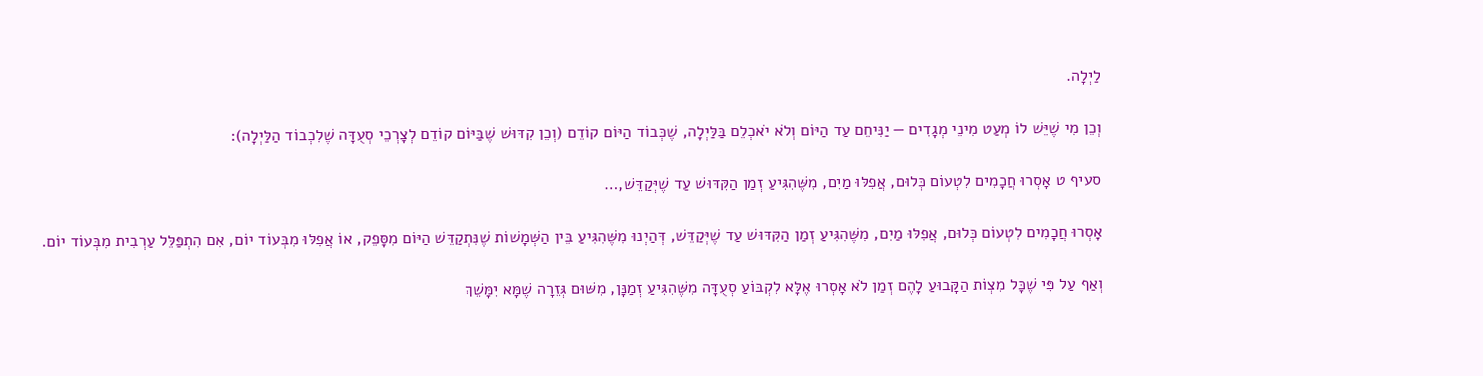לַיְלָה.

וְכֵן מִי שֶׁיֵּשׁ לוֹ מְעַט מִינֵי מְגָדִים — יַנִּיחֵם עַד הַיּוֹם וְלֹא יֹאכְלֵם בַּלַּיְלָה, שֶׁכְּבוֹד הַיּוֹם קוֹדֵם (וְכֵן קִדּוּשׁ שֶׁבַּיּוֹם קוֹדֵם לְצָרְכֵי סְעֻדָּה שֶׁלִכְבוֹד הַלַּיְלָה):

סעיף ט אָסְרוּ חֲכָמִים לִטְעוֹם כְּלוּם, אֲפִלּוּ מַיִם, מִשֶּׁהִגִּיעַ זְמַן הַקִּדּוּשׁ עַד שֶׁיְּקַדֵּשׁ,…

אָסְרוּ חֲכָמִים לִטְעוֹם כְּלוּם, אֲפִלּוּ מַיִם, מִשֶּׁהִגִּיעַ זְמַן הַקִּדּוּשׁ עַד שֶׁיְּקַדֵּשׁ, דְּהַיְנוּ מִשֶּׁהִגִּיעַ בֵּין הַשְּׁמָשׁוֹת שֶׁנִּתְקַדֵּשׁ הַיּוֹם מִסָּפֵק, אוֹ אֲפִלּוּ מִבְּעוֹד יוֹם, אִם הִתְפַּלֵּל עַרְבִית מִבְּעוֹד יוֹם.

וְאַף עַל פִּי שֶׁכָּל מִצְוֹת הַקָּבוּעַ לָהֶם זְמַן לֹא אָסְרוּ אֶלָּא לִקְבּוֹעַ סְעֻדָּה מִשֶּׁהִגִּיעַ זְמַנָּן, מִשּׁוּם גְּזֵרָה שֶׁמָּא יִמָּשֵׁךְ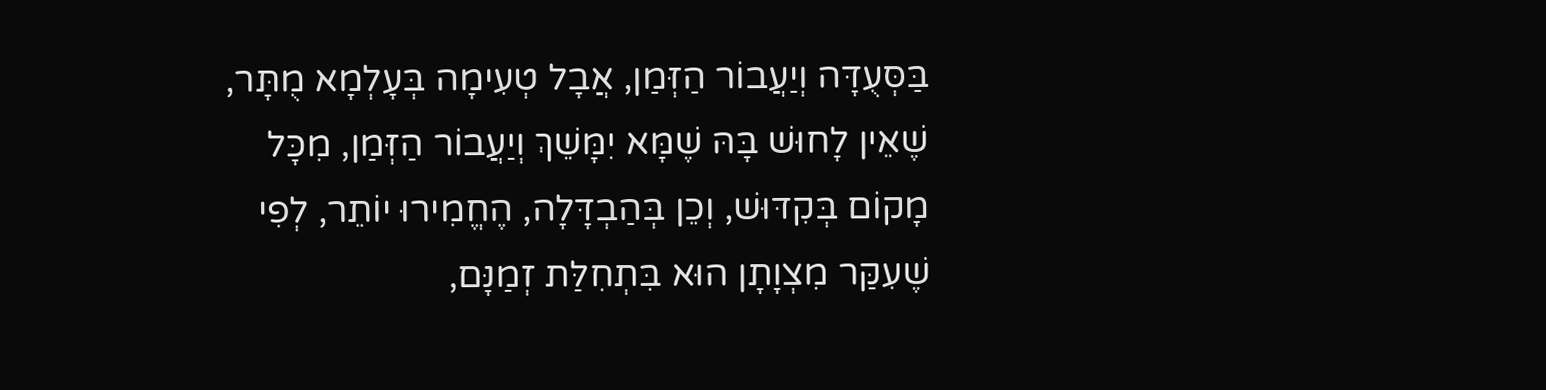בַּסְּעֻדָּה וְיַעֲבוֹר הַזְּמַן, אֲבָל טְעִימָה בְּעָלְמָא מֻתָּר, שֶׁאֵין לָחוּשׁ בָּהּ שֶׁמָּא יִמָּשֵׁךְ וְיַעֲבוֹר הַזְּמַן, מִכָּל מָקוֹם בְּקִדּוּשׁ, וְכֵן בְּהַבְדָּלָה, הֶחֱמִירוּ יוֹתֵר, לְפִי שֶׁעִקַּר מִצְוָתָן הוּא בִּתְחִלַּת זְמַנָּם,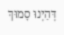דְּהַיְנוּ סָמוּךְ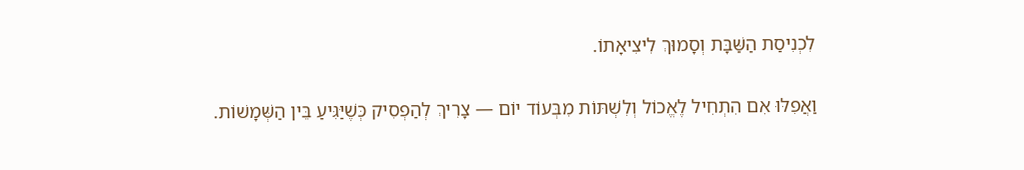לִכְנִיסַת הַשַּׁבָּת וְסָמוּךְ לִיצִיאָתוֹ.

וַאֲפִלּוּ אִם הִתְחִיל לֶאֱכוֹל וְלִשְׁתּוֹת מִבְּעוֹד יוֹם — צָרִיךְ לְהַפְסִיק כְּשֶׁיַּגִּיעַ בֵּין הַשְּׁמָשׁוֹת.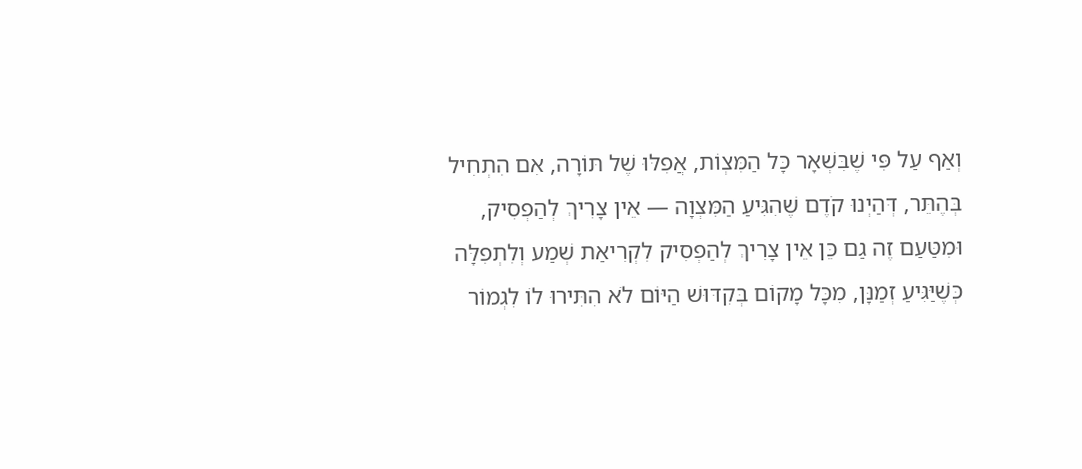וְאַף עַל פִּי שֶׁבִּשְׁאָר כָּל הַמִּצְוֹת, אֲפִלּוּ שֶׁל תּוֹרָה, אִם הִתְחִיל בְּהֶתֵּר, דְּהַיְנוּ קֹדֶם שֶׁהִגִּיעַ הַמִּצְוָה — אֵין צָרִיךְ לְהַפְסִיק, וּמִטַּעַם זֶה גַם כֵּן אֵין צָרִיךְ לְהַפְסִיק לִקְרִיאַת שְׁמַע וְלִתְפִלָּה כְּשֶׁיַּגִּיעַ זְמַנָּן, מִכָּל מָקוֹם בְּקִדּוּשׁ הַיּוֹם לֹא הִתִּירוּ לוֹ לִגְמוֹר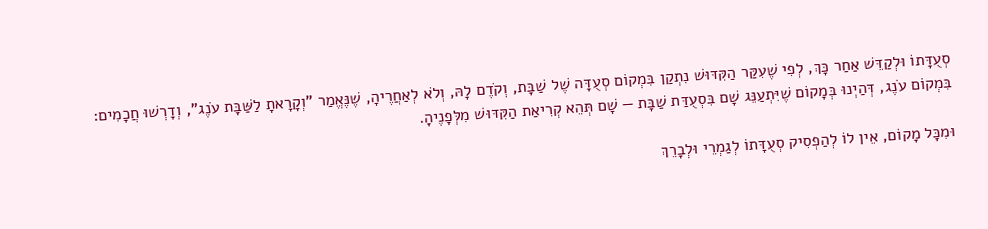סְעֻדָּתוֹ וּלְקַדֵּשׁ אַחַר כָּךְ, לְפִי שֶׁעִקַּר הַקִּדּוּשׁ נִתְקַן בִּמְקוֹם סְעֻדָּה שֶׁל שַׁבָּת, וְקֹדֶם לָהּ, וְלֹא לְאַחֲרֶיהָ, שֶׁנֶּאֱמַר "וְקָרָאתָ לַשַּׁבָּת עֹנֶג", וְדָרְשׁוּ חֲכָמִים: בִּמְקוֹם עֹנֶג, דְּהַיְנוּ בְּמָקוֹם שֶׁיִּתְעַנֵּג שָׁם בִּסְעֻדַּת שַׁבָּת — שָׁם תְּהֵא קְרִיאַת הַקִּדּוּשׁ מִלְּפָנֶיהָ.

וּמִכָּל מָקוֹם, אֵין לוֹ לְהַפְסִיק סְעֻדָּתוֹ לְגַמְרֵי וּלְבָרֵךְ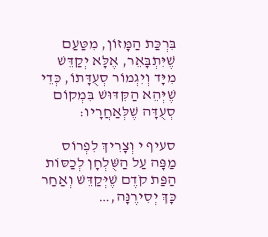בִּרְכַּת הַמָּזוֹן, מִטַּעַם שֶׁיִּתְבָּאֵר, אֶלָּא יְקַדֵּשׁ מִיָּד וְיִגְמוֹר סְעֻדָּתוֹ, כְּדֵי שֶׁיְּהֵא הַקִּדּוּשׁ בִּמְקוֹם סְעֻדָּה שֶׁלְּאַחֲרָיו:

סעיף י וְצָרִיךְ לִפְרוֹס מַפָּה עַל הַשֻּׁלְחָן לְכַסּוֹת הַפַּת קֹדֶם שֶׁיְּקַדֵּשׁ וְאַחַר כָּךְ יְסִירֶנָּה,…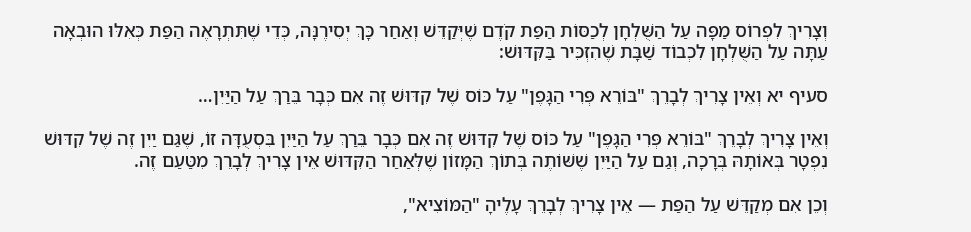וְצָרִיךְ לִפְרוֹס מַפָּה עַל הַשֻּׁלְחָן לְכַסּוֹת הַפַּת קֹדֶם שֶׁיְּקַדֵּשׁ וְאַחַר כָּךְ יְסִירֶנָּה, כְּדֵי שֶׁתִּתְרָאֶה הַפַּת כְּאִלּוּ הוּבְאָה עַתָּה עַל הַשֻּׁלְחָן לִכְבוֹד שַׁבָּת שֶׁהִזְכִּיר בַּקִּדּוּשׁ:

סעיף יא וְאֵין צָרִיךְ לְבָרֵךְ "בּוֹרֵא פְּרִי הַגָּפֶן" עַל כּוֹס שֶׁל קִדּוּשׁ זֶה אִם כְּבָר בֵּרַךְ עַל הַיַּיִן…

וְאֵין צָרִיךְ לְבָרֵךְ "בּוֹרֵא פְּרִי הַגָּפֶן" עַל כּוֹס שֶׁל קִדּוּשׁ זֶה אִם כְּבָר בֵּרַךְ עַל הַיַּיִן בִּסְעֻדָּה זוֹ, שֶׁגַּם יַיִן זֶה שֶׁל קִדּוּשׁ נִפְטָר בְּאוֹתָהּ בְּרָכָה, וְגַם עַל הַיַּיִן שֶׁשּׁוֹתֶה בְּתוֹךְ הַמָּזוֹן שֶׁלְּאַחַר הַקִּדּוּשׁ אֵין צָרִיךְ לְבָרֵךְ מִטַּעַם זֶה.

וְכֵן אִם מְקַדֵּשׁ עַל הַפַּת — אֵין צָרִיךְ לְבָרֵךְ עָלֶיהָ "הַמּוֹצִיא",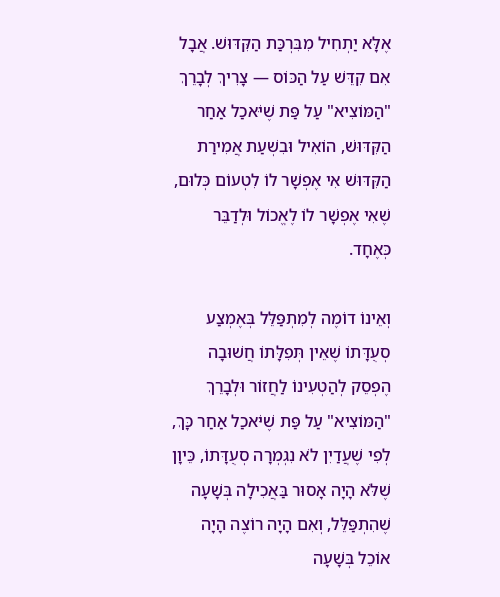אֶלָּא יַתְחִיל מִבִּרְכַּת הַקִּדּוּשׁ. אֲבָל אִם קִדֵּשׁ עַל הַכּוֹס — צָרִיךְ לְבָרֵךְ "הַמּוֹצִיא" עַל פַּת שֶׁיֹּאכַל אַחַר הַקִּדּוּשׁ, הוֹאִיל וּבִשְׁעַת אֲמִירַת הַקִּדּוּשׁ אִי אֶפְשָׁר לוֹ לִטְעוֹם כְּלוּם, שֶׁאִי אֶפְשָׁר לוֹ לֶאֱכוֹל וּלְדַבֵּר כְּאֶחָד.

וְאֵינוֹ דוֹמֶה לְמִתְפַּלֵּל בְּאֶמְצַע סְעֻדָּתוֹ שֶׁאֵין תְּפִלָּתוֹ חֲשׁוּבָה הֶפְסֵק לְהַטְעִינוֹ לַחֲזוֹר וּלְבָרֵךְ "הַמּוֹצִיא" עַל פַּת שֶׁיֹּאכַל אַחַר כָּךְ, לְפִי שֶׁעֲדַיִן לֹא נִגְמְרָה סְעֻדָּתוֹ, כֵּיוָן שֶׁלֹּא הָיָה אָסוּר בַּאֲכִילָה בְּשָׁעָה שֶׁהִתְפַּלֵּל, וְאִם הָיָה רוֹצֶה הָיָה אוֹכֵל בְּשָׁעָה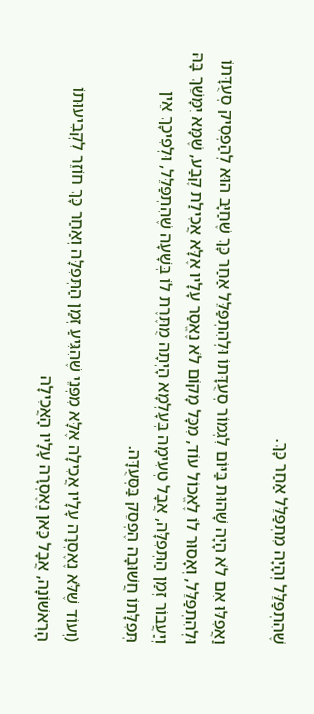שֶׁהִתְפַּלֵּל וְהָיָה מִתְפַּלֵּל אַחַר כָּךְ.

וַאֲפִלּוּ אִם לֹא הָיָה שָׁהוּת בַּיּוֹם לִגְמוֹר סְעֻדָּתוֹ וּלְהִתְפַּלֵּל אַחַר כָּךְ שֶׁחַיָּב הוּא לְהַפְסִיק סְעֻדָּתוֹ וּלְהִתְפַּלֵּל, וְאָסוּר לוֹ לֶאֱכוֹל עוֹד, מִכָּל מָקוֹם לֹא נֶאֱסַר עָלָיו אֶלָּא אֲכִילַת קֶבַע, שֶׁמָּא יִמָּשֵׁךְ בָּהּ וְיַעֲבוֹר זְמַן הַתְּפִלָּה, אֲבָל טְעִימָה בְּעָלְמָא הָיְתָה מֻתֶּרֶת לוֹ בְּשָׁעָה שֶׁהִתְפַּלֵּל, וּלְפִיכָךְ אֵין תְּפִלָּתוֹ חֲשׁוּבָה הֶפְסֵק בַּסְּעֻדָּה.

(וְעוֹד שֶׁלֹּא נֶאֶסְרָה עָלָיו אֲכִילָה אֶלָּא מִפְּנֵי שֶׁהִגִּיעַ זְמַן הַתְּפִלָּה וְאַחַר כָּךְ חוֹזֵר לִקְבִיעוּתוֹ הָרִאשׁוֹנָה, אֲבָל כַּאן נֶאֶסְרָה עָלָיו הָאֲכִילָה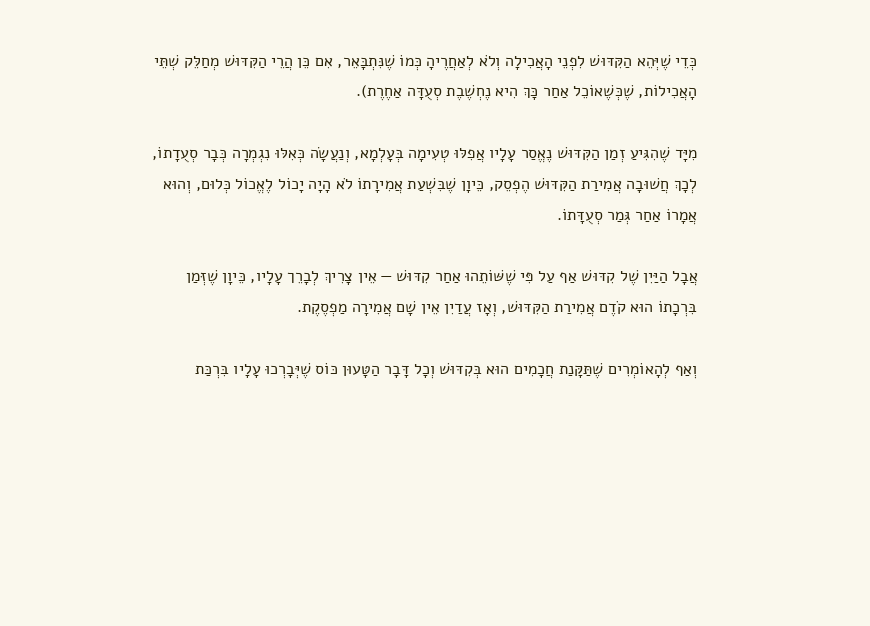כְּדֵי שֶׁיְּהֵא הַקִּדּוּשׁ לִפְנֵי הָאֲכִילָה וְלֹא לְאַחֲרֶיהָ כְּמוֹ שֶׁנִּתְבָּאֵר, אִם כֵּן הֲרֵי הַקִּדּוּשׁ מְחַלֵּק שְׁתֵּי הָאֲכִילוֹת, שֶׁכְּשֶׁאוֹכֵל אַחַר כָּךְ הִיא נֶחְשֶׁבֶת סְעֻדָּה אַחֶרֶת).

מִיָּד שֶׁהִגִּיעַ זְמַן הַקִּדּוּשׁ נֶאֱסַר עָלָיו אֲפִלּוּ טְעִימָה בְּעָלְמָא, וְנַעֲשָׂה כְּאִלּוּ נִגְמְרָה כְּבָר סְעֻדָתוֹ, לְכָךְ חֲשׁוּבָה אֲמִירַת הַקִּדּוּשׁ הֶפְסֵק, כֵּיוָן שֶׁבִּשְׁעַת אֲמִירָתוֹ לֹא הָיָה יָכוֹל לֶאֱכוֹל כְּלוּם, וְהוּא אֲמָרוֹ אַחַר גְּמַר סְעֻדָּתוֹ.

אֲבָל הַיַּיִן שֶׁל קִדּוּשׁ אַף עַל פִּי שֶׁשּׁוֹתֵהוּ אַחַר קִדּוּשׁ — אֵין צָרִיךְ לְבָרֵך עָלָיו, כֵּיוָן שֶׁזְּמַן בִּרְכָתוֹ הוּא קֹדֶם אֲמִירַת הַקִּדּוּשׁ, וְאָז עֲדַיִן אֵין שָׁם אֲמִירָה מַפְסֶקֶת.

וְאַף לְהָאוֹמְרִים שֶׁתַּקָּנַת חֲכָמִים הוּא בְּקִדּוּשׁ וְכָל דָּבָר הַטָּעוּן כּוֹס שֶׁיְּבָרְכוּ עָלָיו בִּרְכַּת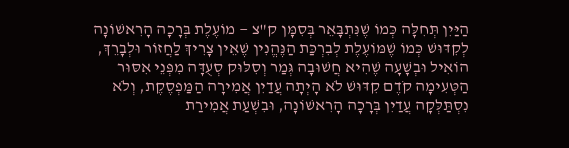הַיַּיִן תְּחִלָּה כְּמוֹ שֶׁנִּתְבָּאֵר בְּסִמָּן ק"צ — מוֹעֶלֶת בְּרָכָה הָרִאשׁוֹנָה לְקִדּוּשׁ כְּמוֹ שֶׁמּוֹעֶלֶת לְבִרְכַּת הַנֶּהֱנִין שֶׁאֵין צָרִיךְ לַחֲזוֹר וּלְבָרֵךְ, הוֹאִיל וּבְשָׁעָה שֶׁהִיא חֲשׁוּבָה גְּמַר וְסִלּוּק סְעֻדָּה מִפְּנֵי אִסּוּר הַטְּעִימָה קֹדֶם קִדּוּשׁ לֹא הָיְתָה עֲדַיִן אֲמִירָה הַמַּפְסֶקֶת, וְלֹא נִסְתַּלְּקָה עֲדַיִן בְּרָכָה הָרִאשׁוֹנָה, וּבִשְׁעַת אֲמִירַת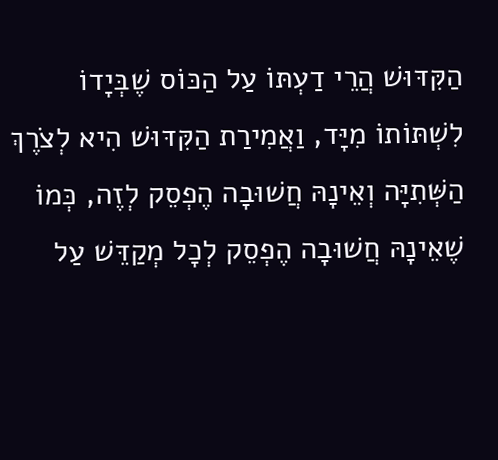הַקִּדּוּשׁ הֲרֵי דַעְתּוֹ עַל הַכּוֹס שֶׁבְּיָדוֹ לִשְׁתּוֹתוֹ מִיָּד, וַאֲמִירַת הַקִּדּוּשׁ הִיא לְצֹרֶךְ הַשְּׁתִיָּה וְאֵינָהּ חֲשׁוּבָה הֶפְסֵק לְזֶה, כְּמוֹ שֶׁאֵינָהּ חֲשׁוּבָה הֶפְסֵק לְכָל מְקַדֵּשׁ עַל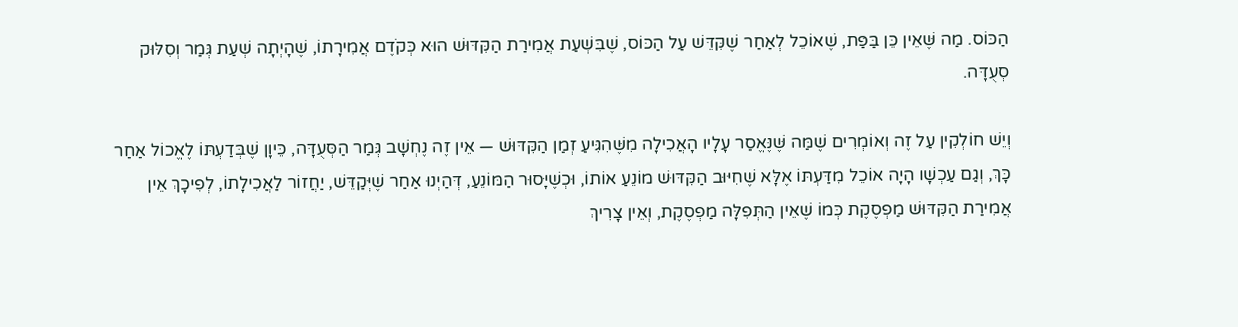הַכּוֹס. מַה שֶּׁאֵין כֵּן בַּפַּת, שֶׁאוֹכֵל לְאַחַר שֶׁקִּדֵּשׁ עַל הַכּוֹס, שֶׁבִּשְׁעַת אֲמִירַת הַקִּדּוּשׁ הוּא כְּקֹדֶם אֲמִירָתוֹ, שֶׁהָיְתָה שְׁעַת גְּמַר וְסִלּוּק סְעֻדָּה.

וְיֵשׁ חוֹלְקִין עַל זֶה וְאוֹמְרִים שֶׁמַּה שֶּׁנֶּאֱסַר עָלָיו הָאֲכִילָה מִשֶּׁהִגִּיעַ זְמַן הַקִּדּוּשׁ — אֵין זֶה נֶחְשָׁב גְּמַר הַסְּעֻדָּה, כֵּיוָן שֶׁבְּדַעְתּוֹ לֶאֱכוֹל אַחַר כָּךְ, וְגַם עַכְשָׁו הָיָה אוֹכֵל מִדַּעְתּוֹ אֶלָּא שֶׁחִיּוּב הַקִּדּוּשׁ מוֹנֵעַ אוֹתוֹ, וּכְשֶׁיָּסוּר הַמּוֹנֵעַ, דְּהַיְנוּ אַחַר שֶׁיְּקַדֵּשׁ, יַחֲזוֹר לַאֲכִילָתוֹ, לְפִיכָךְ אֵין אֲמִירַת הַקִּדּוּשׁ מַפְסֶקֶת כְּמוֹ שֶׁאֵין הַתְּפִלָּה מַפְסֶקֶת, וְאֵין צָרִיךְ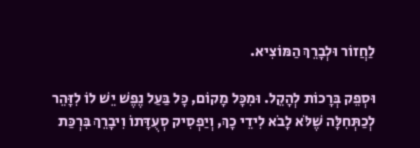לַחֲזוֹר וּלְבָרֵךְ הַמּוֹצִיא.

וּסְפֵק בְּרָכוֹת לְהָקֵל. וּמִכָּל מָקוֹם, כָּל בַּעַל נֶפֶשׁ יֵשׁ לוֹ לִזָּהֵר לְכַתְּחִלָּה שֶׁלֹּא לָבֹא לִידֵי כָךְ, וְיַפְסִיק סְעֻדָּתוֹ וִיבָרֵךְ בִּרְכַּת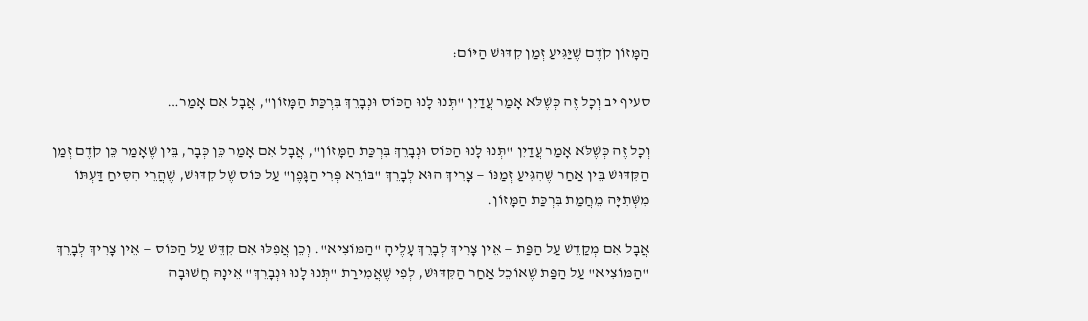הַמָּזוֹן קֹדֶם שֶׁיַּגִּיעַ זְמַן קִדּוּשׁ הַיּוֹם:

סעיף יב וְכָל זֶה כְּשֶׁלֹּא אָמַר עֲדַיִן "תְּנוּ לָנוּ הַכּוֹס וּנְבָרֵךְ בִּרְכַּת הַמָּזוֹן", אֲבָל אִם אָמַר…

וְכָל זֶה כְּשֶׁלֹּא אָמַר עֲדַיִן "תְּנוּ לָנוּ הַכּוֹס וּנְבָרֵךְ בִּרְכַּת הַמָּזוֹן", אֲבָל אִם אָמַר כֵּן כְּבָר, בֵּין שֶׁאָמַר כֵּן קֹדֶם זְמַן הַקִּדּוּשׁ בֵּין אַחַר שֶׁהִגִּיעַ זְמַנּוֹ — צָרִיךְ הוּא לְבָרֵךְ "בּוֹרֵא פְּרִי הַגָּפֶן" עַל כּוֹס שֶׁל קִדּוּשׁ, שֶׁהֲרֵי הִסִּיחַ דַּעְתּוֹ מִשְּׁתִיָּה מֵחֲמַת בִּרְכַּת הַמָּזוֹן.

אֲבָל אִם מְקַדֵשׁ עַל הַפַּת — אֵין צָרִיךְ לְבָרֵךְ עָלֶיהָ "הַמּוֹצִיא". וְכֵן אֲפִלּוּ אִם קִדֵּשׁ עַל הַכּוֹס — אֵין צָרִיךְ לְבָרֵךְ "הַמּוֹצִיא" עַל הַפַּת שֶׁאוֹכֵל אַחַר הַקִּדּוּשׁ, לְפִי שֶׁאֲמִירַת "תְּנוּ לָנוּ וּנְבָרֵךְ" אֵינָהּ חֲשׁוּבָה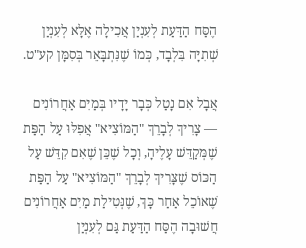הֶסַּח הַדַּעַת לְעִנְיַן אֲכִילָה אֶלָּא לְעִנְיַן שְׁתִיָּה בִּלְבָד, כְּמוֹ שֶׁנִּתְבָּאֵר בְּסִמָּן קע"ט.

אֲבָל אִם נָטַל כְּבָר יָדָיו בְּמַיִם אַחֲרוֹנִים — צָרִיךְ לְבָרֵךְ "הַמּוֹצִיא" אֲפִלּוּ עַל הַפַּת שֶׁמְּקַדֵּשׁ עָלֶיהָ, וְכָל שֶׁכֵּן שֶׁאִם קִדֵּשׁ עַל הַכּוֹס שֶׁצָּרִיךְ לְבָרֵךְ "הַמּוֹצִיא" עַל הַפַּת שֶׁאוֹכֵל אַחַר כָּךְ, שֶׁנְּטִילַת מַיִם אַחֲרוֹנִים חֲשׁוּבָה הֶסַּח הַדַּעַת גַּם לְעִנְיַן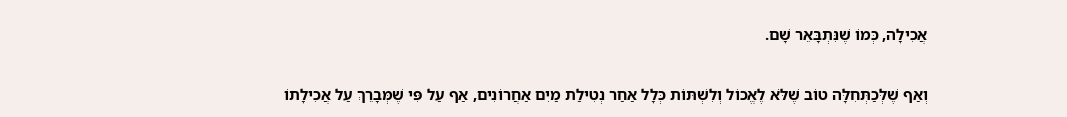אֲכִילָה, כְּמוֹ שֶׁנִּתְבָּאֵר שָׁם.

וְאַף שֶׁלְּכַתְּחִלָּה טוֹב שֶׁלֹּא לֶאֱכוֹל וְלִשְׁתּוֹת כְּלָל אַחַר נְטִילַת מַיִם אַחֲרוֹנִים, אַף עַל פִּי שֶׁמְּבָרֵךְ עַל אֲכִילָתוֹ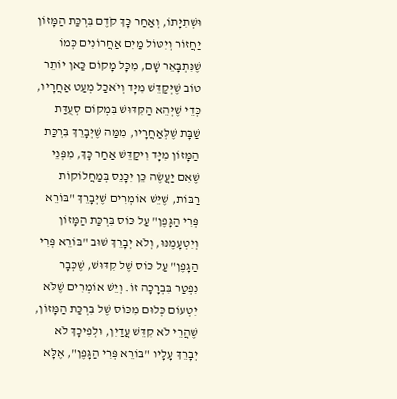וּשְׁתִיָּתוֹ, וְאַחַר כָּךְ קֹדֶם בִּרְכַּת הַמָּזוֹן יַחֲזוֹר וְיִטּוֹל מַיִם אַחֲרוֹנִים כְּמוֹ שֶׁנִּתְבָּאֵר שָׁם, מִכָּל מָקוֹם כַּאן יוֹתֵר טוֹב שֶׁיְּקַדֵּשׁ מִיָּד וְיֹאכַל מְעַט אַחֲרָיו, כְּדֵי שֶׁיְּהֵא הַקִּדּוּשׁ בִּמְקוֹם סְעֻדַּת שַׁבָּת שֶׁלְּאַחֲרָיו, מִמַּה שֶּׁיְּבָרֵךְ בִּרְכַּת הַמָּזוֹן מִיָּד וִיקַדֵּשׁ אַחַר כָּךְ, מִפְּנֵי שֶׁאִם יַעֲשֶׂה כֵּן יִכָּנֵס בְּמַחֲלוֹקוֹת רַבּוֹת, שֶׁיֵּשׁ אוֹמְרִים שֶׁיְּבָרֵךְ "בּוֹרֵא פְּרִי הַגָּפֶן" עַל כּוֹס בִּרְכַּת הַמָּזוֹן וְיִטְעָמֶנּוּ, וְלֹא יְבָרֵךְ שׁוּב "בּוֹרֵא פְּרִי הַגָּפֶן" עַל כּוֹס שֶׁל קִדּוּשׁ, שֶׁכְּבָר נִפְטַר בִּבְרָכָה זוֹ. וְיֵשׁ אוֹמְרִים שֶׁלֹּא יִטְעוֹם כְּלוּם מִכּוֹס שֶׁל בִּרְכַּת הַמָּזוֹן, שֶׁהֲרֵי לֹא קִדֵּשׁ עֲדַיִן, וּלְפִיכָךְ לֹא יְבָרֵךְ עָלָיו "בּוֹרֵא פְּרִי הַגָּפֶן", אֶלָּא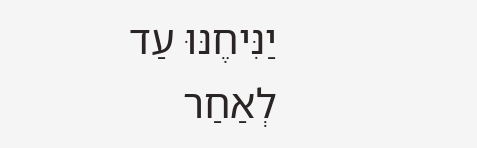יַנִּיחֶנּוּ עַד לְאַחַר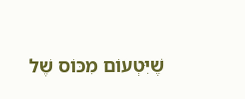שֶׁיִּטְעוֹם מִכּוֹס שֶׁל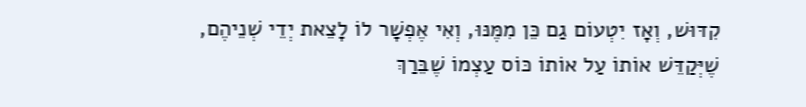קִדּוּשׁ, וְאָז יִטְעוֹם גַם כֵּן מִמֶּנּוּ, וְאִי אֶפְשָׁר לוֹ לָצֵאת יְדֵי שְׁנֵיהֶם, שֶׁיְּקַדֵּשׁ אוֹתוֹ עַל אוֹתוֹ כּוֹס עַצְמוֹ שֶׁבֵּרַךְ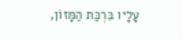עָלָיו בִּרְכַּת הַמָּזוֹן,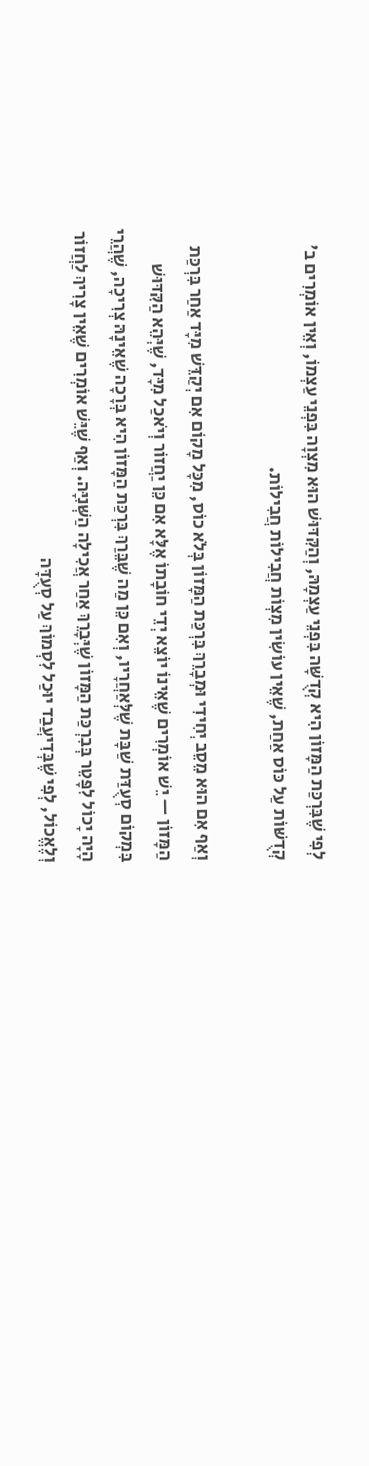לְפִי שֶׁבִּרְכַּת הַמָּזוֹן הִיא קְדֻשָּׁה בִּפְנֵי עַצְמָהּ, וְהַקִּדּוּשׁ הוּא מִצְוָה בִּפְנֵי עַצְמוֹ, וְאֵין אוֹמְרִים ב' קְדֻשּׁוֹת עַל כּוֹס אַחַת, שֶׁאֵין עוֹשִׂין מִצְוֹת חֲבִילוֹת חֲבִילוֹת.

וְאַף אִם הוּא מֵסֵב יְחִידִי וּמְבָרֵךְ בִּרְכַּת הַמָּזוֹן בְּלֹא כוֹס, מִכָּל מָקוֹם אִם יְקַדֵּשׁ מִיָּד אַחַר בִּרְכַּת הַמָּזוֹן — יֵשׁ אוֹמְרִים שֶׁאֵינוֹ יוֹצֵא יְדֵי חוֹבָתוֹ אֶלָּא אִם כֵּן יַחֲזוֹר וְיֹאכַל מִיָּד, שֶׁיְּהֵא הַקִּדּוּשׁ בִּמְקוֹם סְעֻדַּת שַׁבָּת שֶׁלְּאַחֲרָיו, וְאִם כֵּן מַה שֶׁבֵּרַךְ בִּרְכַּת הַמָּזוֹן הִיא בְּרָכָה שֶׁאֵינָהּ צְרִיכָה, שֶׁהֲרֵי הָיָה יָכוֹל לִפָּטֵר בְּבִרְכַּת הַמָּזוֹן שֶׁיְּבָרֵךְ אַחַר אֲכִילָה הַשְּׁנִיָּה. וְאַף שֶׁיֵּשׁ אוֹמְרִים שֶׁאֵין צָרִיךְ לַחֲזוֹר וְלֶאֱכוֹל, לְפִי שֶׁבְּדִיעֲבַד יוּכַל לִסְמוֹךְ עַל סְעֻדָּה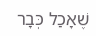שֶׁאָכַל כְּבָר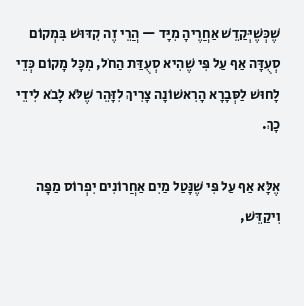שֶׁכְּשֶׁיְּקַדֵשׁ אַחֲרֶיהָ מִיָּד — הֲרֵי זֶה קִדּוּשׁ בִּמְקוֹם סְעֻדָּה אַף עַל פִּי שֶׁהִיא סְעֻדַּת הַחֹל, מִכָּל מָקוֹם כְּדֵי לָחוּשׁ לַסְּבָרָא הָרִאשׁוֹנָה צָרִיךְ לִזָּהֵר שֶׁלֹּא לָבֹא לִידֵי כָךְ.

אֶלָּא אַף עַל פִּי שֶׁנָּטַל מַיִם אַחֲרוֹנִים יִפְרוֹס מַפָּה וִיקַדֵּשׁ,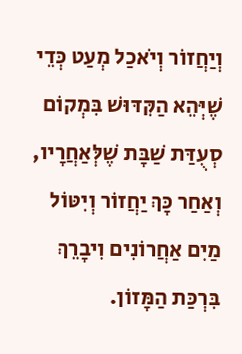וְיַחֲזוֹר וְיֹאכַל מְעַט כְּדֵי שֶׁיְּהֵא הַקִּדּוּשׁ בִּמְקוֹם סְעֻדַּת שַׁבָּת שֶׁלְּאַחֲרָיו, וְאַחַר כָּךְ יַחֲזוֹר וְיִטּוֹל מַיִם אַחֲרוֹנִים וִיבָרֵךְ בִּרְכַּת הַמָּזוֹן.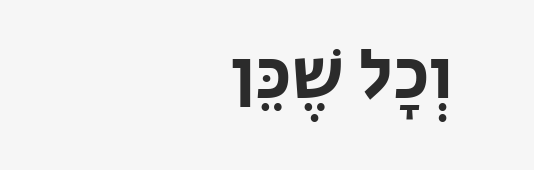וְכָל שֶׁכֵּן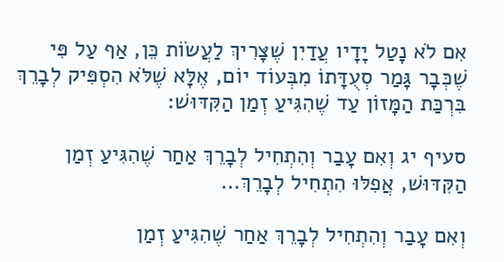אִם לֹא נָטַל יָדָיו עֲדַיִן שֶׁצָּרִיךְ לַעֲשׂוֹת כֵּן, אַף עַל פִּי שֶׁכְּבָר גָּמַר סְעֻדָּתוֹ מִבְּעוֹד יוֹם, אֶלָּא שֶׁלֹּא הִסְפִּיק לְבָרֵךְ בִּרְכַּת הַמָּזוֹן עַד שֶׁהִגִּיעַ זְמַן הַקִּדּוּשׁ:

סעיף יג וְאִם עָבַר וְהִתְחִיל לְבָרֵךְ אַחַר שֶׁהִגִּיעַ זְמַן הַקִּדּוּשׁ, אֲפִלּוּ הִתְחִיל לְבָרֵךְ…

וְאִם עָבַר וְהִתְחִיל לְבָרֵךְ אַחַר שֶׁהִגִּיעַ זְמַן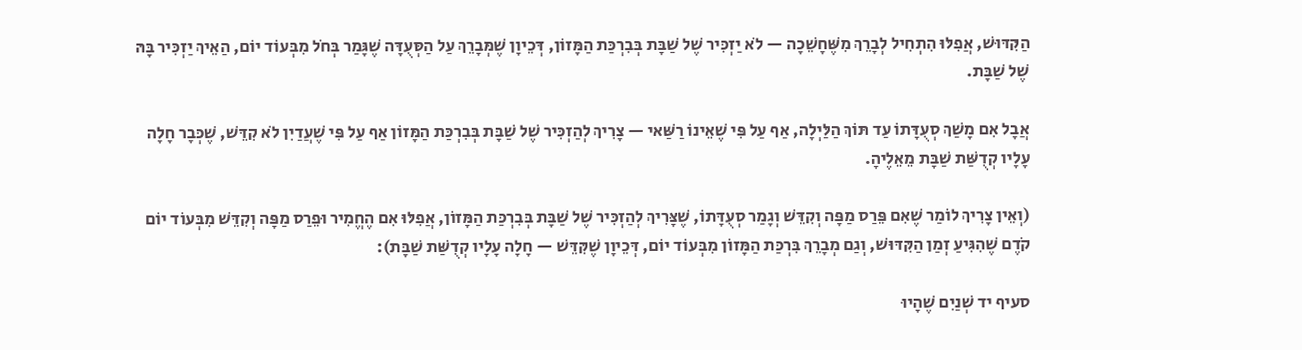הַקִּדּוּשׁ, אֲפִלּוּ הִתְחִיל לְבָרֵךְ מִשֶּׁחָשֵׁכָה — לֹא יַזְכִּיר שֶׁל שַׁבָּת בְּבִרְכַּת הַמָּזוֹן, דְּכֵיוָן שֶׁמְּבָרֵךְ עַל הַסְּעֻדָּה שֶׁגָּמַר בְּחֹל מִבְּעוֹד יוֹם, הַאֵיךְ יַזְכִּיר בָּהּ שֶׁל שַׁבָּת.

אֲבָל אִם מָשַׁךְ סְעֻדָּתוֹ עַד תּוֹךְ הַלַּיְלָה, אַף עַל פִּי שֶׁאֵינוֹ רַשַּׁאי — צָרִיךְ לְהַזְכִּיר שֶׁל שַׁבָּת בְּבִרְכַּת הַמָּזוֹן אַף עַל פִּי שֶׁעֲדַיִן לֹא קִדֵּשׁ, שֶׁכְּבָר חָלָה עָלָיו קְדֻשַּׁת שַׁבָּת מֵאֵלֶיהָ.

(וְאֵין צָרִיךְ לוֹמַר שֶׁאִם פֵּרַס מַפָּה וְקִדֵּשׁ וְגָמַר סְעֻדָּתוֹ, שֶׁצָּרִיךְ לְהַזְכִּיר שֶׁל שַׁבָּת בְּבִרְכַּת הַמָּזוֹן, אֲפִלּוּ אִם הֶחֱמִיר וּפֵרַס מַפָּה וְקִדֵּשׁ מִבְּעוֹד יוֹם קֹדֶם שֶׁהִגִּיעַ זְמַן הַקִּדּוּשׁ, וְגַם מְבָרֵךְ בִּרְכַּת הַמָּזוֹן מִבְּעוֹד יוֹם, דְּכֵיוָן שֶׁקִּדֵּשׁ — חָלָה עָלָיו קְדֻשַּׁת שַׁבָּת):

סעיף יד שְׁנַיִם שֶׁהָיוּ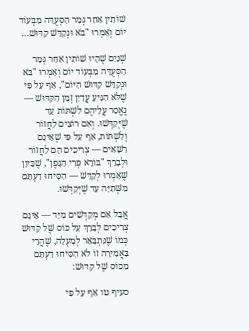שׁוֹתִין אַחַר גְּמַר הַסְּעֻדָּה מִבְּעוֹד יוֹם וְאָמְרוּ "בֹּא וּנְקַדֵּשׁ קִדּוּשׁ…

שְׁנַיִם שֶׁהָיוּ שׁוֹתִין אַחַר גְּמַר הַסְּעֻדָּה מִבְּעוֹד יוֹם וְאָמְרוּ "בֹּא וּנְקַדֵּשׁ קִדּוּשׁ הַיּוֹם", אַף עַל פִּי שֶׁלֹּא הִגִּיעַ עֲדַיִן זְמַן הַקִּדּוּשׁ — נֶאֱסַר עֲלֵיהֶם לִשְׁתּוֹת עַד שֶׁיְּקַדְּשׁוּ. וְאִם רוֹצִים לַחֲזוֹר וְלִשְׁתּוֹת, אַף עַל פִּי שֶׁאֵינָם רַשָּׁאִים — צְרִיכִים הֵם לַחֲזוֹר וּלְבָרֵךְ "בּוֹרֵא פְּרִי הַגָּפֶן", שֶׁכֵּיוָן שֶׁאָמְרוּ לְקַדֵּשׁ — הִסִּיחוּ דַעְתָּם מִשְּׁתִיָּה עַד שֶׁיְּקַדְּשׁוּ.

אֲבָל אִם מְקַדְּשִׁים מִיָּד — אֵינָם צְרִיכִים לְבָרֵךְ עַל כּוֹס שֶׁל קִדּוּשׁ כְּמוֹ שֶׁנִּתְבָּאֵר לְמַעְלָה, שֶׁהֲרֵי בַּאֲמִירָה זוֹ לֹא הִסִּיחוּ דַעְתָּם מִכּוֹס שֶׁל קִדּוּשׁ:

סעיף טו אַף עַל פִּי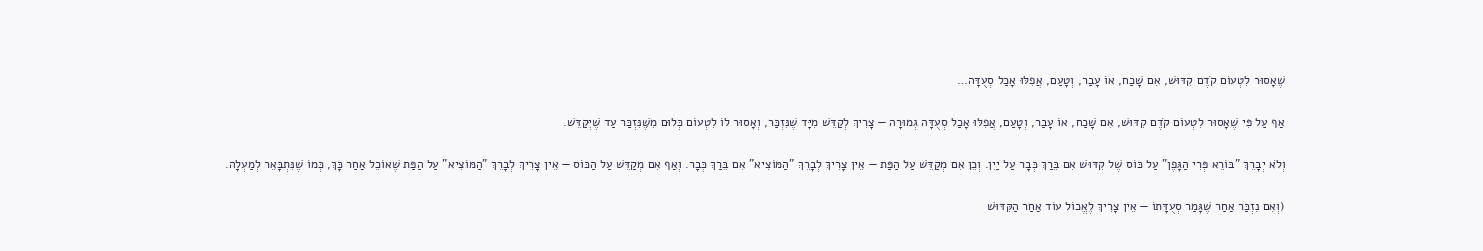שֶׁאָסוּר לִטְעוֹם קֹדֶם קִדּוּשׁ, אִם שָׁכַח, אוֹ עָבַר, וְטָעַם, אֲפִלּוּ אָכַל סְעֻדָּה…

אַף עַל פִּי שֶׁאָסוּר לִטְעוֹם קֹדֶם קִדּוּשׁ, אִם שָׁכַח, אוֹ עָבַר, וְטָעַם, אֲפִלּוּ אָכַל סְעֻדָּה גְמוּרָה — צָרִיךְ לְקַדֵּשׁ מִיָּד שֶׁנִּזְכַּר, וְאָסוּר לוֹ לִטְעוֹם כְּלוּם מִשֶּׁנִּזְכַּר עַד שֶׁיְּקַדֵּשׁ.

וְלֹא יְבָרֵךְ "בּוֹרֵא פְּרִי הַגָּפֶן" עַל כּוֹס שֶׁל קִדּוּשׁ אִם בֵּרַךְ כְּבָר עַל יַיִן. וְכֵן אִם מְקַדֵּשׁ עַל הַפַּת — אֵין צָרִיךְ לְבָרֵךְ "הַמּוֹצִיא" אִם בֵּרַךְ כְּבָר. וְאַף אִם מְקַדֵּשׁ עַל הַכּוֹס — אֵין צָרִיךְ לְבָרֵךְ "הַמּוֹצִיא" עַל הַפַּת שֶׁאוֹכֵל אַחַר כָּךְ, כְּמוֹ שֶׁנִּתְבָּאֵר לְמַעְלָה.

(וְאִם נִזְכַּר אַחַר שֶׁגָּמַר סְעֻדָּתוֹ — אֵין צָרִיךְ לֶאֱכוֹל עוֹד אַחַר הַקִּדּוּשׁ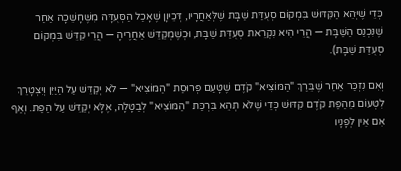כְּדֵי שֶׁיְּהֵא הַקִּדּוּשׁ בִּמְקוֹם סְעֻדַּת שַׁבָּת שֶׁלְּאַחֲרָיו, דְּכֵיוָן שֶׁאָכַל הַסְּעֻדָּה מִשֶּׁחָשֵׁכָה אַחַר שֶׁנִּכְנַס הַשַּׁבָּת — הֲרֵי הִיא נִקְרֵאת סְעֻדַּת שַׁבָּת, וּכְשֶׁמְקַדֵּשׁ אַחֲרֶיהָ — הֲרֵי קִדֵּשׁ בִּמְקוֹם סְעֻדַּת שַׁבָּת).

וְאִם נִזְכַּר אַחַר שֶׁבֵּרַךְ "הַמּוֹצִיא" קֹדֶם שֶׁטָּעַם פְּרוּסַת "הַמּוֹצִיא" — לֹא יְקַדֵּשׁ עַל הַיַּיִן וְיִצְטָרֵךְ לִטְעוֹם מֵהַפַּת קֹדֶם קִדּוּשׁ כְּדֵי שֶׁלֹּא תְהֵא בִּרְכַּת "הַמּוֹצִיא" לְבַטָּלָה, אֶלָּא יְקַדֵּשׁ עַל הַפַּת. וְאַף אִם אֵין לְפָנָיו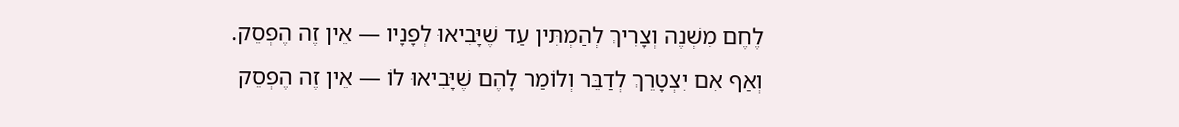לֶחֶם מִשְׁנֶה וְצָרִיךְ לְהַמְתִּין עַד שֶׁיָּבִיאוּ לְפָנָיו — אֵין זֶה הֶפְסֵק. וְאַף אִם יִצְטָרֵךְ לְדַבֵּר וְלוֹמַר לָהֶם שֶׁיָּבִיאוּ לוֹ — אֵין זֶה הֶפְסֵק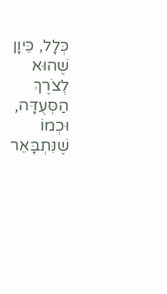כְּלָל, כֵּיוָן שֶׁהוּא לְצֹרֶךְ הַסְּעֻדָּה, וּכְמוֹ שֶׁנִּתְבָּאֵר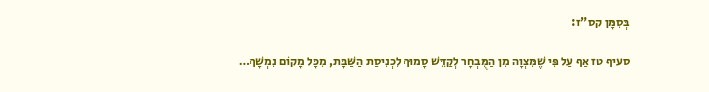בְּסִמָּן קס"ז:

סעיף טז אַף עַל פִּי שֶׁמִּצְוָה מִן הַמֻּבְחָר לְקַדֵּשׁ סָמוּךְ לִכְנִיסַת הַשַּׁבָּת, מִכָּל מָקוֹם נִמְשָׁךְ…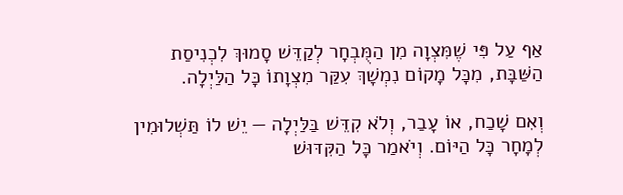אַף עַל פִּי שֶׁמִּצְוָה מִן הַמֻּבְחָר לְקַדֵּשׁ סָמוּךְ לִכְנִיסַת הַשַּׁבָּת, מִכָּל מָקוֹם נִמְשָׁךְ עִקַּר מִצְוָתוֹ כָּל הַלַּיְלָה.

וְאִם שָׁכַח, אוֹ עָבַר, וְלֹא קִדֵּשׁ בַּלַּיְלָה — יֵשׁ לוֹ תַּשְׁלוּמִין לְמָחָר כָּל הַיּוֹם. וְיֹאמַר כָּל הַקִּדּוּשׁ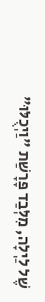שֶׁל לַיְלָה, מִלְּבַד פָּרָשַׁת "וַיְכֻלּוּ"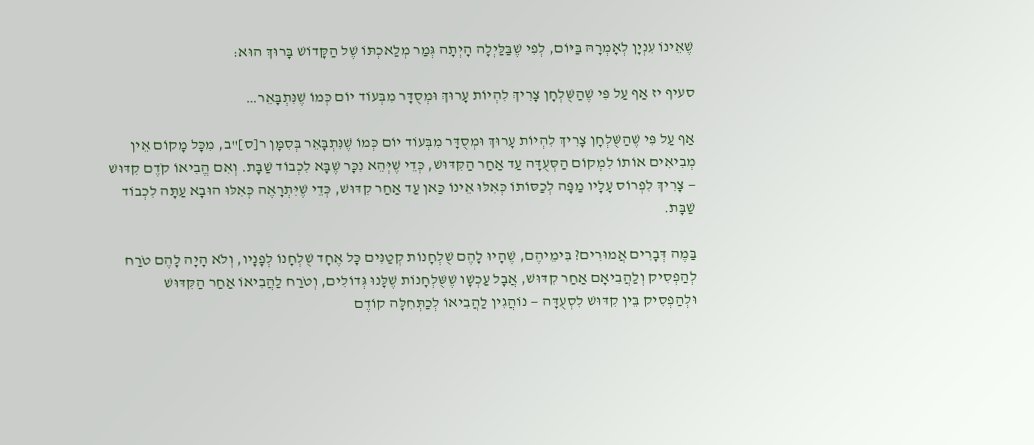שֶׁאֵינוֹ עִנְיָן לְאָמְרָהּ בַּיּוֹם, לְפִי שֶׁבַּלַּיְלָה הָיְתָה גְּמַר מְלַאכְתּוֹ שֶׁל הַקָּדוֹשׁ בָּרוּךְ הוּא:

סעיף יז אַף עַל פִּי שֶׁהַשֻּׁלְחָן צָרִיךְ לִהְיוֹת עָרוּךְ וּמְסֻדָּר מִבְּעוֹד יוֹם כְּמוֹ שֶׁנִּתְבָּאֵר…

אַף עַל פִּי שֶׁהַשֻּׁלְחָן צָרִיךְ לִהְיוֹת עָרוּךְ וּמְסֻדָּר מִבְּעוֹד יוֹם כְּמוֹ שֶׁנִּתְבָּאֵר בְּסִמָּן ר[ס]"ב, מִכָּל מָקוֹם אֵין מְבִיאִים אוֹתוֹ לִמְקוֹם הַסְּעֻדָּה עַד אַחַר הַקִּדּוּשׁ, כְּדֵי שֶׁיְּהֵא נִכָּר שֶׁבָּא לִכְבוֹד שַׁבָּת. וְאִם הֱבִיאוֹ קֹדֶם קִדּוּשׁ — צָרִיךְ לִפְרוֹס עָלָיו מַפָּה לְכַסּוֹתוֹ כְּאִלּוּ אֵינוֹ כַּאן עַד אַחַר קִדּוּשׁ, כְּדֵי שֶׁיִּתְרָאֶה כְּאִלּוּ הוּבָא עַתָּה לִכְבוֹד שַׁבָּת.

בַּמֶה דְּבָרִים אֲמוּרִים? בִּימֵיהֶם, שֶׁהָיוּ לָהֶם שֻׁלְחָנוֹת קְטַנִּים כָּל אֶחָד שֻׁלְחָנוֹ לְפָנָיו, וְלֹא הָיָה לָהֶם טֹרַח לְהַפְסִיק וְלַהֲבִיאָם אַחַר קִדּוּשׁ, אֲבָל עַכְשָׁו שֶׁשֻּׁלְחָנוֹת שֶׁלָּנוּ גְּדוֹלִים, וְטֹרַח לַהֲבִיאוֹ אַחַר הַקִּדּוּשׁ וּלְהַפְסִיק בֵּין קִדּוּשׁ לִסְעֻדָּה — נוֹהֲגִין לַהֲבִיאוֹ לְכַתְּחִלָּה קוֹדֶם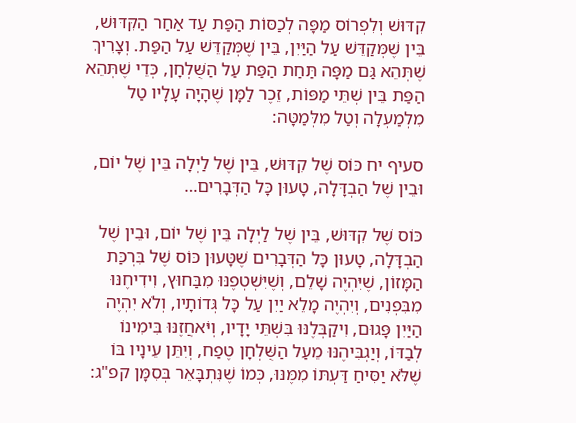קִדּוּשׁ וְלִפְרוֹס מַפָּה לְכַסּוֹת הַפַּת עַד אַחַר הַקִּדּוּשׁ, בֵּין שֶׁמְּקַדֵּשׁ עַל הַיַּיִן, בֵּין שֶׁמְּקַדֵּשׁ עַל הַפַּת. וְצָרִיךְ שֶׁתְּהֵא גַּם מַפָּה תַּחַת הַפַּת עַל הַשֻּׁלְחָן, כְּדֵי שֶׁתְּהֵא הַפַּת בֵּין שְׁתֵּי מַפּוֹת, זֵכֶר לַמָּן שֶׁהָיָה עָלָיו טַל מִלְמַעְלָה וְטַל מִלְּמַטָּה:

סעיף יח כּוֹס שֶׁל קִדּוּשׁ, בֵּין שֶׁל לַיְלָה בֵּין שֶׁל יוֹם, וּבֵין שֶׁל הַבְדָּלָה, טָעוּן כָּל הַדְּבָרִים…

כּוֹס שֶׁל קִדּוּשׁ, בֵּין שֶׁל לַיְלָה בֵּין שֶׁל יוֹם, וּבֵין שֶׁל הַבְדָּלָה, טָעוּן כָּל הַדְּבָרִים שֶׁטָּעוּן כּוֹס שֶׁל בִּרְכַּת הַמָּזוֹן, שֶׁיִּהְיֶה שָׁלֵם, וְשֶׁיִּשְׁטְפֶנּוּ מִבַּחוּץ, וִידִיחֶנּוּ מִבִּפְנִים, וְיִהְיֶה מָלֵא יַיִן עַל כָּל גְּדוֹתָיו, וְלֹא יִהְיֶה הַיַּיִן פָּגוּם, וִיקַבְּלֶנּוּ בִּשְׁתֵּי יָדָיו, וְיֹּאחֲזֶנּוּ בִּימִינוֹ לְבַדּוֹ, וְיַגְבִּיהֶנּוּ מֵעַל הַשֻּׁלְחָן טֶפַח, וְיִתֵּן עֵינָיו בּוֹ שֶׁלֹּא יַסִּיחַ דַּעְתּוֹ מִמֶּנּוּ, כְּמוֹ שֶׁנִּתְבָּאֵר בְּסִמָּן קפ"ג: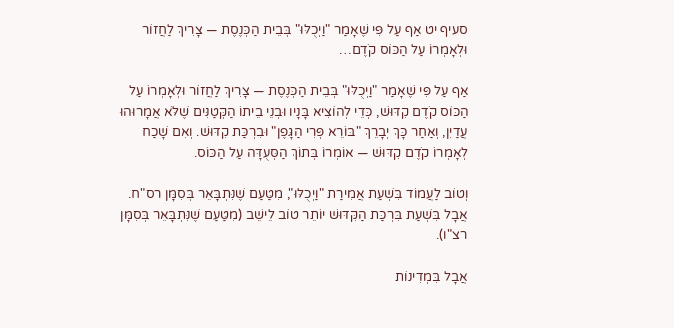סעיף יט אַף עַל פִּי שֶׁאָמַר "וַיְכֻלּוּ" בְּבֵית הַכְּנֶסֶת — צָרִיךְ לַחֲזוֹר וּלְאָמְרוֹ עַל הַכּוֹס קֹדֶם…

אַף עַל פִּי שֶׁאָמַר "וַיְכֻלּוּ" בְּבֵית הַכְּנֶסֶת — צָרִיךְ לַחֲזוֹר וּלְאָמְרוֹ עַל הַכּוֹס קֹדֶם קִדּוּשׁ, כְּדֵי לְהוֹצִיא בָּנָיו וּבְנֵי בֵיתוֹ הַקְּטַנִּים שֶׁלֹּא אֲמָרוּהוּ עֲדַיִן, וְאַחַר כָּךְ יְבָרֵךְ "בּוֹרֵא פְּרִי הַגָּפֶן" וּבִרְכַּת קִדּוּשׁ. וְאִם שָׁכַח לְאָמְרוֹ קֹדֶם קִדּוּשׁ — אוֹמְרוֹ בְּתוֹךְ הַסְּעֻדָּה עַל הַכּוֹס.

וְטוֹב לַעֲמוֹד בִּשְׁעַת אֲמִירַת "וַיְכֻלּוּ", מִטַּעַם שֶׁנִּתְבָּאֵר בְּסִמָּן רס"ח. אֲבָל בִּשְׁעַת בִּרְכַּת הַקִּדּוּשׁ יוֹתֵר טוֹב לֵישֵׁב (מִטַּעַם שֶׁנִּתְבָּאֵר בְּסִמָּן רצ"ו).

אֲבָל בִּמְדִינוֹת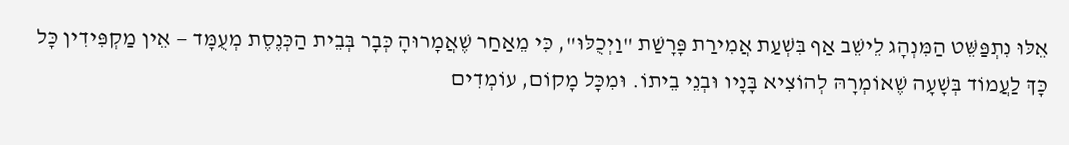אֵלּוּ נִתְפַּשֵּׁט הַמִּנְהָג לֵישֵׁב אַף בִּשְׁעַת אֲמִירַת פָּרָשַׁת "וַיְכֻלּוּ", כִּי מֵאַחַר שֶׁאֲמָרוּהָ כְּבָר בְּבֵית הַכְּנֶסֶת מְעֻמָּד — אֵין מַקְפִּידִין כָּל כָּךְ לַעֲמוֹד בְּשָׁעָה שֶׁאוֹמְרָהּ לְהוֹצִיא בָּנָיו וּבְנֵי בֵיתוֹ. וּמִכָּל מָקוֹם, עוֹמְדִים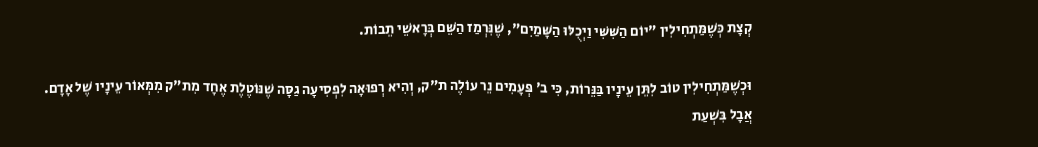קְצָת כְּשֶׁמַּתְחִילִין "יוֹם הַשִּׁשִּׁי וַיְכֻלּוּ הַשָּׁמַיִם", שֶׁנִּרְמַז הַשֵּׁם בְּרָאשֵׁי תֵבוֹת.

וּכְשֶׁמַּתְחִילִין טוֹב לִתֵּן עֵינָיו בַּנֵּרוֹת, כִּי ב' פְּעָמִים נֵר עוֹלֶה ת"ק, וְהִיא רְפוּאָה לִפְסִיעָה גַסָּה שֶׁנּוֹטֶלֶת אֶחָד מִת"ק מִמְּאוֹר עֵינָיו שֶׁל אָדָם. אֲבָל בִּשְׁעַת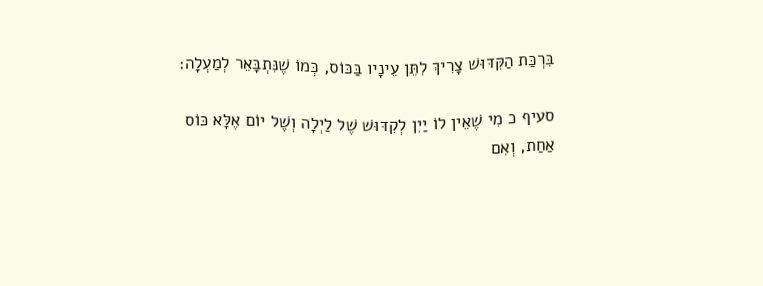בִּרְכַּת הַקִּדּוּשׁ צָרִיךְ לִתֵּן עֵינָיו בַּכּוֹס, כְּמוֹ שֶׁנִּתְבָּאֵר לְמַעְלָה:

סעיף כ מִי שֶׁאֵין לוֹ יַיִן לְקִדּוּשׁ שֶׁל לַיְלָה וְשֶׁל יוֹם אֶלָּא כּוֹס אַחַת, וְאִם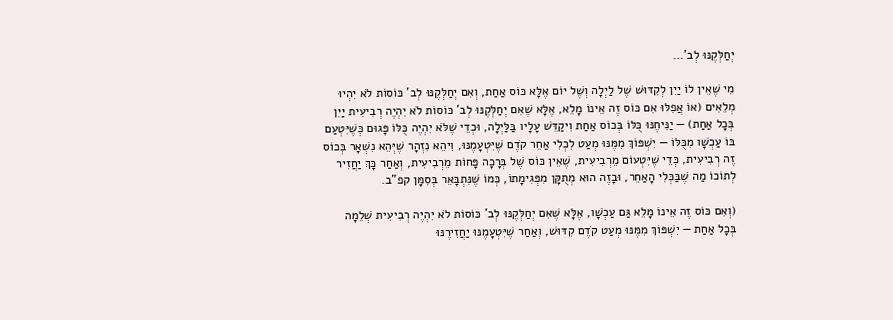יְחַלְּקֶנּוּ לְב'…

מִי שֶׁאֵין לוֹ יַיִן לְקִדּוּשׁ שֶׁל לַיְלָה וְשֶׁל יוֹם אֶלָּא כּוֹס אַחַת, וְאִם יְחַלְּקֶנּוּ לְב' כּוֹסוֹת לֹא יִהְיוּ מְלֵאִים (אוֹ אֲפִלּוּ אִם כּוֹס זֶה אֵינוֹ מָלֵא, אֶלָּא שֶׁאִם יְחַלְּקֶנּוּ לְב' כּוֹסוֹת לֹא יִהְיֶה רְבִיעִית יַיִן בְּכָל אַחַת) — יַנִּיחֶנּוּ כֻּלּוֹ בְּכוֹס אַחַת וִיקַדֵּשׁ עָלָיו בַּלַּיְלָה, וּכְדֵי שֶׁלֹּא יִהְיֶה כֻּלּוֹ פָּגוּם כְּשֶׁיִּטְעַם בּוֹ עַכְשָׁו מִכֻּלּוֹ — יִשְׁפּוֹךְ מִמֶּנּוּ מְעַט לִכְלִי אַחֵר קֹדֶם שֶׁיִּטְעָמֶנּוּ, וִיהֵא נִזְהָר שֶׁיְּהֵא נִשְׁאָר בְּכוֹס זֶה רְבִיעִית, כְּדֵי שֶׁיִּטְעוֹם מֵרְבִיעִית, שֶׁאֵין כּוֹס שֶׁל בְּרָכָה פָּחוֹת מֵרְבִיעִית, וְאַחַר כָּךְ יַחֲזִיר לְתוֹכוֹ מַה שֶׁבַּכְּלִי הָאַחֵר, וּבָזֶה הוּא מְתֻקָּן מִפְּגִימָתוֹ, כְּמוֹ שֶׁנִּתְבָּאֵר בְּסִמָּן קפ"ב.

(וְאִם כּוֹס זֶה אֵינוֹ מָלֵא גַּם עַכְשָׁו, אֶלָּא שֶׁאִם יְחַלְּקֶנּוּ לְב' כּוֹסוֹת לֹא יִהְיֶה רְבִיעִית שְׁלֵמָה בְּכָל אַחַת — יִשְׁפּוֹךְ מִמֶּנּוּ מְעַט קֹדֶם קִדּוּשׁ, וְאַחַר שֶׁיִּטְעָמֶנּוּ יַחֲזִירֶנּוּ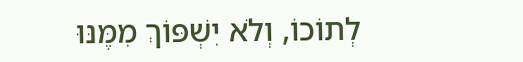לְתוֹכוֹ, וְלֹא יִשְׁפּוֹךְ מִמֶּנּוּ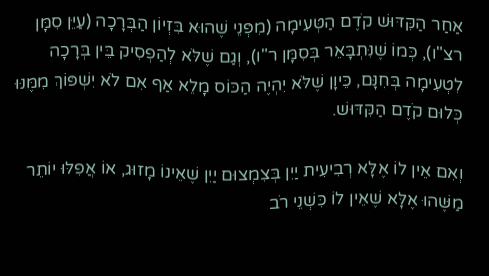אַחַר הַקִּדּוּשׁ קֹדֶם הַטְּעִימָה (מִפְּנֵי שֶׁהוּא בִּזְיוֹן הַבְּרָכָה (עַיֵּן סִמָּן רצ"ו), כְּמוֹ שֶׁנִּתְבָּאֵר בְּסִמָּן ר"ו), וְגַם שֶׁלֹּא לְהַפְסִיק בֵּין בְּרָכָה לִטְעִימָה בְּחִנָּם, כֵּיוָן שֶׁלֹּא יִהְיֶה הַכּוֹס מָלֵא אַף אִם לֹא יִשְׁפּוֹךְ מִמֶּנּוּ כְּלוּם קֹדֶם הַקִּדּוּשׁ.

וְאִם אֵין לוֹ אֶלָּא רְבִיעִית יַיִן בְּצִמְצוּם יַיִן שֶׁאֵינוֹ מָזוּג, אוֹ אֲפִלּוּ יוֹתֵר מַשֶּׁהוּ אֶלָּא שֶׁאֵין לוֹ כִּשְׁנֵי רֹב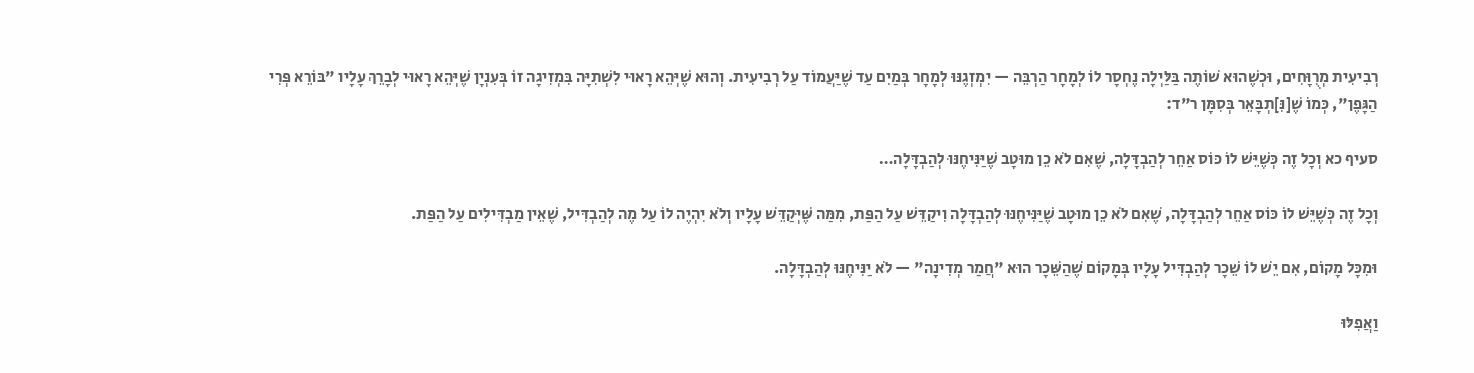רְבִיעִית מְרֻוָּחִים, וּכְשֶׁהוּא שׁוֹתֶה בַּלַּיְלָה נֶחְסָר לוֹ לְמָחָר הַרְבֵּה — יִמְזְגֶנּוּ לְמָחָר בְּמַיִם עַד שֶׁיַּעֲמוֹד עַל רְבִיעִית. וְהוּא שֶׁיְּהֵא רָאוּי לִשְׁתִיָּה בִּמְזִיגָה זוֹ בְּעִנְיָן שֶׁיְּהֵא רָאוּי לְבָרֵךְ עָלָיו "בּוֹרֵא פְּרִי הַגָּפֶן", כְּמוֹ שֶׁ[נִּ]תְבָּאֵר בְּסִמָּן ר"ד:

סעיף כא וְכָל זֶה כְּשֶׁיֵּשׁ לוֹ כּוֹס אַחֵר לְהַבְדָּלָה, שֶׁאִם לֹא כֵן מוּטָב שֶׁיַּנִּיחֶנּוּ לְהַבְדָּלָה…

וְכָל זֶה כְּשֶׁיֵּשׁ לוֹ כּוֹס אַחֵר לְהַבְדָּלָה, שֶׁאִם לֹא כֵן מוּטָב שֶׁיַּנִּיחֶנּוּ לְהַבְדָּלָה וִיקַדֵּשׁ עַל הַפַּת, מִמַּה שֶּׁיְּקַדֵּשׁ עָלָיו וְלֹא יִהְיֶה לוֹ עַל מֶה לְהַבְדִּיל, שֶׁאֵין מַבְדִּילִים עַל הַפַּת.

וּמִכָּל מָקוֹם, אִם יֵשׁ לוֹ שֵׁכָר לְהַבְדִּיל עָלָיו בְּמָקוֹם שֶׁהַשֵּׁכָר הוּא "חֲמַר מְדִינָה" — לֹא יַנִּיחֶנּוּ לְהַבְדָּלָה.

וַאֲפִלּוּ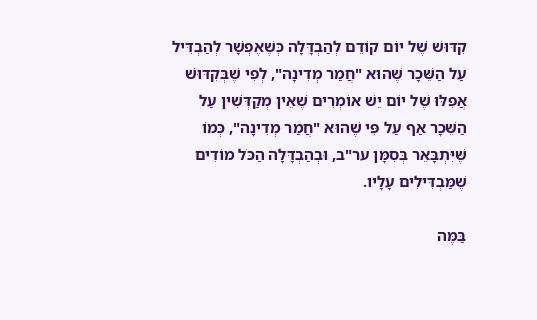קִדּוּשׁ שֶׁל יוֹם קוֹדֵם לְהַבְדָּלָה כְּשֶׁאֶפְשָׁר לְהַבְדִּיל עַל הַשֵּׁכָר שֶׁהוּא "חֲמַר מְדִינָה", לְפִי שֶׁבְּקִדּוּשׁ אֲפִלּוּ שֶׁל יוֹם יֵשׁ אוֹמְרִים שֶׁאֵין מְקַדְּשִׁין עַל הַשֵּׁכָר אַף עַל פִּי שֶׁהוּא "חֲמַר מְדִינָה", כְּמוֹ שֶׁיִּתְבָּאֵר בְּסִמָּן ער"ב, וּבְהַבְדָּלָה הַכֹּל מוֹדִים שֶׁמַּבְדִּילִים עָלָיו.

בַּמֶּה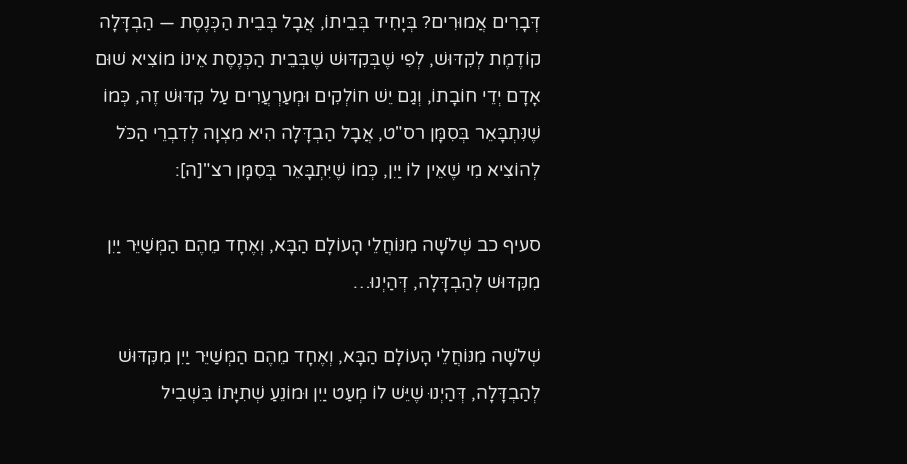דְּבָרִים אֲמוּרִים? בְּיָחִיד בְּבֵיתוֹ, אֲבָל בְּבֵית הַכְּנֶסֶת — הַבְדָּלָה קוֹדֶמֶת לְקִדּוּשׁ, לְפִי שֶׁבְּקִדּוּשׁ שֶׁבְּבֵית הַכְּנֶסֶת אֵינוֹ מוֹצִיא שׁוּם אָדָם יְדֵי חוֹבָתוֹ, וְגַם יֵשׁ חוֹלְקִים וּמְעַרְעֲרִים עַל קִדּוּשׁ זֶה, כְּמוֹ שֶׁנִּתְבָּאֵר בְּסִמָּן רס"ט, אֲבָל הַבְדָּלָה הִיא מִצְוָה לְדִבְרֵי הַכֹּל לְהוֹצִיא מִי שֶׁאֵין לוֹ יַיִן, כְּמוֹ שֶׁיִּתְבָּאֵר בְּסִמָּן רצ"[ה]:

סעיף כב שְׁלֹשָׁה מִנּוֹחֲלֵי הָעוֹלָם הַבָּא, וְאֶחָד מֵהֶם הַמְּשַׁיֵּר יַיִן מִקִּדּוּשׁ לְהַבְדָּלָה, דְּהַיְנוּ…

שְׁלֹשָׁה מִנּוֹחֲלֵי הָעוֹלָם הַבָּא, וְאֶחָד מֵהֶם הַמְּשַׁיֵּר יַיִן מִקִּדּוּשׁ לְהַבְדָּלָה, דְּהַיְנוּ שֶׁיֵּשׁ לוֹ מְעַט יַיִן וּמוֹנֵעַ שְׁתִיָּתוֹ בִּשְׁבִיל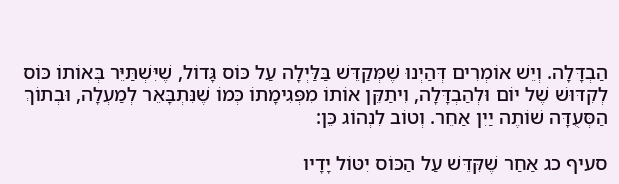הַבְדָּלָה. וְיֵשׁ אוֹמְרִים דְּהַיְנוּ שֶׁמְּקַדֵּשׁ בַּלַּיְלָה עַל כּוֹס גָּדוֹל, שֶׁיִּשְׁתַּיֵּר בְּאוֹתוֹ כּוֹס לְקִדּוּשׁ שֶׁל יוֹם וּלְהַבְדָּלָה, וִיתַקֵּן אוֹתוֹ מִפְּגִימָתוֹ כְּמוֹ שֶׁנִּתְבָּאֵר לְמַעְלָה, וּבְתוֹךְ הַסְּעֻדָּה שׁוֹתֶה יַיִן אַחֵר. וְטוֹב לִנְהוֹג כֵּן:

סעיף כג אַחַר שֶׁקִּדֵּשׁ עַל הַכּוֹס יִטּוֹל יָדָיו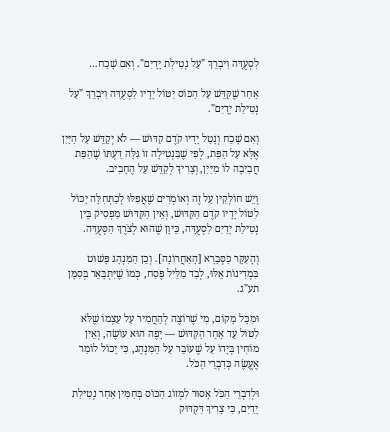לִסְעֻדָּה וִיבָרֵךְ "עַל נְטִילַת יָדָיִם". וְאִם שָׁכַח…

אַחַר שֶׁקִּדֵּשׁ עַל הַכּוֹס יִטּוֹל יָדָיו לִסְעֻדָּה וִיבָרֵךְ "עַל נְטִילַת יָדָיִם".

וְאִם שָׁכַח וְנָטַל יָדָיו קֹדֶם קִדּוּשׁ — לֹא יְקַדֵּשׁ עַל הַיַּיִן אֶלָּא עַל הַפַּת, לְפִי שֶׁבִּנְטִילָה זוֹ גִּלָּה דַעְתּוֹ שֶׁהַפַּת חֲבִיבָה לוֹ מִיַּיִן, וְצָרִיךְ לְקַדֵּשׁ עַל הֶחָבִיב.

וְיֵשׁ חוֹלְקִין עַל זֶה וְאוֹמְרִים שֶׁאֲפִלּוּ לְכַתְּחִלָּה יָכוֹל לִטּוֹל יָדָיו קֹדֶם הַקִּדּוּשׁ, וְאֵין הַקִּדּוּשׁ מַפְסִיק בֵּין נְטִילַת יָדַיִם לִסְעֻדָּה, כֵּיוָן שֶׁהוּא לְצֹרֶךְ הַסְּעֻדָּה.

וְהָעִקָּר כַּסְּבָרָא [הָאַחֲרוֹנָה]. וְכֵן הַמִּנְהָג פָּשׁוּט בִּמְדִינוֹת אֵלּוּ, לְבַד מִלֵּיל פֶּסַח, כְּמוֹ שֶׁיִּתְבָּאֵר בְּסִמָּן תע"ג.

וּמִכָּל מָקוֹם, מִי שֶׁרוֹצֶה לְהַחֲמִיר עַל עַצְמוֹ שֶׁלֹּא לִטּוֹל עַד אַחַר הַקִּדּוּשׁ — יָפֶה הוּא עוֹשֶׂה, וְאֵין מוֹחִין בְּיָדוֹ עַל שֶׁעוֹבֵר עַל הַמִּנְהָג, כִּי יָכוֹל לוֹמַר אֶעֱשֶׂה כְּדִבְרֵי הַכֹּל.

וּלְדִבְרֵי הַכֹּל אָסוּר לִמְזוֹג הַכּוֹס בְּחַמִּין אַחַר נְטִילַת יָדַיִם, כִּי צָרִיךְ דִּקְדּוּק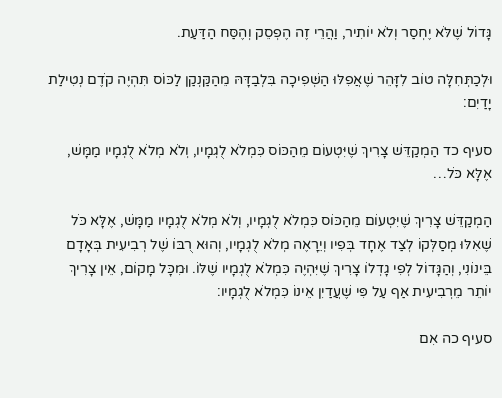גָּדוֹל שֶׁלֹּא יֶחְסַר וְלֹא יוֹתִיר, וַהֲרֵי זֶה הֶפְסֵק וְהֶסַּח הַדַּעַת.

וּלְכַתְּחִלָּה טוֹב לִזָּהֵר שֶׁאֲפִלּוּ הַשְּׁפִיכָה בִּלְבַדָּהּ מֵהַקַּנְקַן לַכּוֹס תִּהְיֶה קֹדֶם נְטִילַת יָדַיִם:

סעיף כד הַמְקַדֵּשׁ צָרִיךְ שֶׁיִּטְעוֹם מֵהַכּוֹס כִּמְלֹא לֻגְמָיו, וְלֹא מְלֹא לֻגְמָיו מַמָּשׁ, אֶלָּא כֹּל…

הַמְקַדֵּשׁ צָרִיךְ שֶׁיִּטְעוֹם מֵהַכּוֹס כִּמְלֹא לֻגְמָיו, וְלֹא מְלֹא לֻגְמָיו מַמָּשׁ, אֶלָּא כֹּל שֶׁאִלּוּ מְסַלְּקוֹ לְצַד אֶחָד בְּפִיו וְיֵרָאֶה מְלֹא לֻגְמָיו, וְהוּא רֻבּוֹ שֶׁל רְבִיעִית בְּאָדָם בֵּינוֹנִי, וְהַגָּדוֹל לְפִי גָדְלוֹ צָרִיךְ שֶׁיִּהְיֶה כִּמְלֹא לֻגְמָיו שֶׁלּוֹ. וּמִכָּל מָקוֹם, אֵין צָרִיךְ יוֹתֵר מֵרְבִיעִית אַף עַל פִּי שֶׁעֲדַיִן אֵינוֹ כִּמְלֹא לֻגְמָיו:

סעיף כה אִם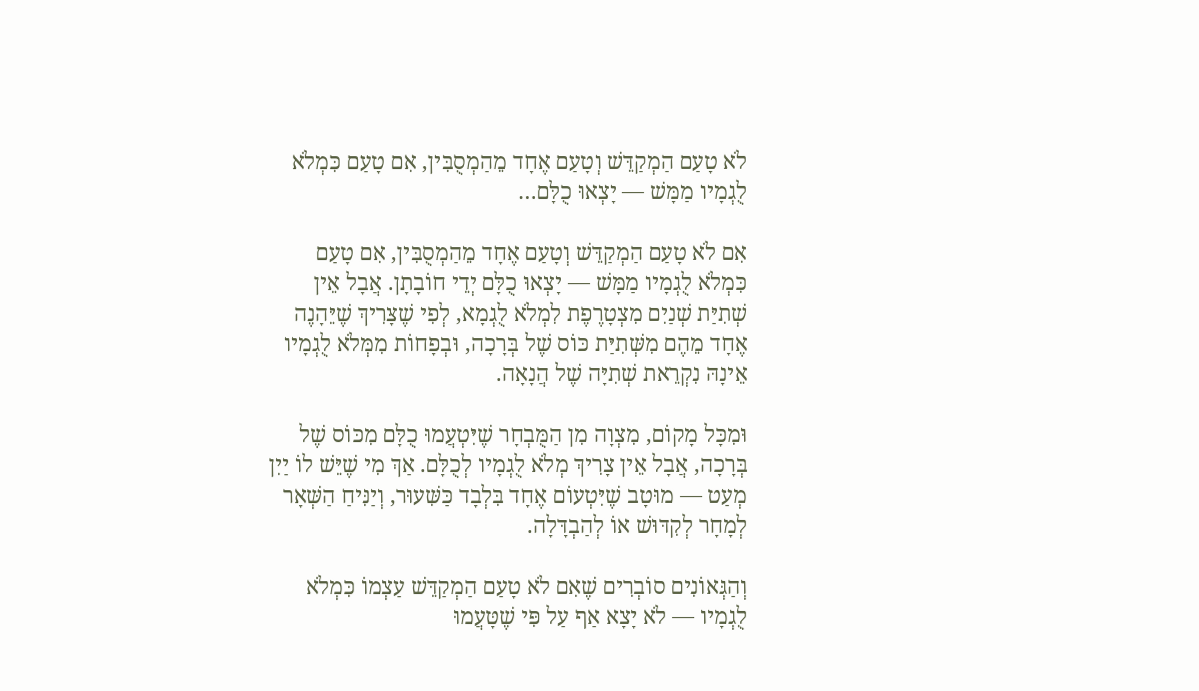לֹא טָעַם הַמְקַדֵּשׁ וְטָעַם אֶחָד מֵהַמְסֻבִּין, אִם טָעַם כִּמְלֹא לֻגְמָיו מַמָּשׁ — יָצְאוּ כֻלָּם…

אִם לֹא טָעַם הַמְקַדֵּשׁ וְטָעַם אֶחָד מֵהַמְסֻבִּין, אִם טָעַם כִּמְלֹא לֻגְמָיו מַמָּשׁ — יָצְאוּ כֻלָּם יְדֵי חוֹבָתָן. אֲבָל אֵין שְׁתִיַּת שְׁנַיִם מִצְטָרֶפֶת לִמְלֹא לֻגְמָא, לְפִי שֶׁצָּרִיךְ שֶׁיֵּהָנֶה אֶחָד מֵהֶם מִשְּׁתִיַּת כּוֹס שֶׁל בְּרָכָה, וּבְפָחוֹת מִמְּלֹא לֻגְמָיו אֵינָהּ נִקְרֵאת שְׁתִיָּה שֶׁל הֲנָאָה.

וּמִכָּל מָקוֹם, מִצְוָה מִן הַמֻּבְחָר שֶׁיִּטְעֲמוּ כֻלָּם מִכּוֹס שֶׁל בְּרָכָה, אֲבָל אֵין צָרִיךְ מְלֹא לֻגְמָיו לְכֻלָּם. אַךְ מִי שֶׁיֵּשׁ לוֹ יַיִן מְעַט — מוּטָב שֶׁיִּטְעוֹם אֶחָד בִּלְבָד כַּשִּׁעוּר, וְיַנִּיחַ הַשְּׁאָר לְמָחָר לְקִדּוּשׁ אוֹ לְהַבְדָּלָה.

וְהַגְּאוֹנִים סוֹבְרִים שֶׁאִם לֹא טָעַם הַמְקַדֵּשׁ עַצְמוֹ כִּמְלֹא לֻגְמָיו — לֹא יָצָא אַף עַל פִּי שֶׁטָּעֲמוּ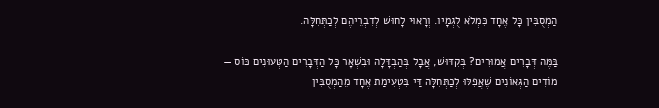הַמְסֻבִּין כָּל אֶחָד כִּמְלֹא לֻגְמָיו. וְרָאוּי לָחוּשׁ לְדִבְרֵיהֶם לְכַתְּחִלָּה.

בַּמֶּה דְּבָרִים אֲמוּרִים? בְּקִדּוּשׁ, אֲבָל בְּהַבְדָּלָה וּבִשְׁאָר כָּל הַדְּבָרִים הַטְּעוּנִים כּוֹס — מוֹדִים הַגְּאוֹנִים שֶׁאֲפִלּוּ לְכַתְּחִלָּה דַּי בִּטְעִימַת אֶחָד מֵהַמְסֻבִּין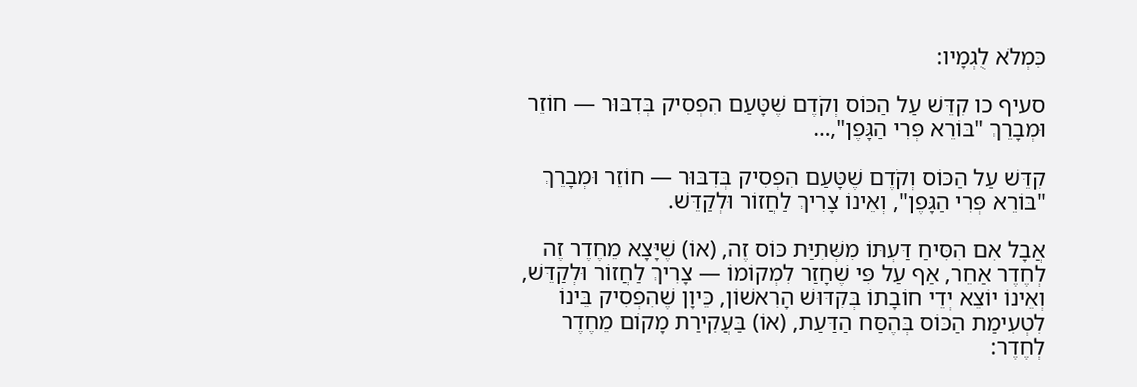כִּמְלֹא לֻגְמָיו:

סעיף כו קִדֵּשׁ עַל הַכּוֹס וְקֹדֶם שֶׁטָּעַם הִפְסִיק בְּדִבּוּר — חוֹזֵר וּמְבָרֵךְ "בּוֹרֵא פְּרִי הַגָּפֶן",…

קִדֵּשׁ עַל הַכּוֹס וְקֹדֶם שֶׁטָּעַם הִפְסִיק בְּדִבּוּר — חוֹזֵר וּמְבָרֵךְ "בּוֹרֵא פְּרִי הַגָּפֶן", וְאֵינוֹ צָרִיךְ לַחֲזוֹר וּלְקַדֵּשׁ.

אֲבָל אִם הִסִּיחַ דַּעְתּוֹ מִשְּׁתִיַּת כּוֹס זֶה, (אוֹ) שֶׁיָּצָא מֵחֶדֶר זֶה לְחֶדֶר אַחֵר, אַף עַל פִּי שֶׁחָזַר לִמְקוֹמוֹ — צָרִיךְ לַחֲזוֹר וּלְקַדֵּשׁ, וְאֵינוֹ יוֹצֵא יְדֵי חוֹבָתוֹ בְּקִדּוּשׁ הָרִאשׁוֹן, כֵּיוָן שֶׁהִפְסִיק בֵּינוֹ לִטְעִימַת הַכּוֹס בְּהֶסַּח הַדַּעַת, (אוֹ) בַּעֲקִירַת מָקוֹם מֵחֶדֶר לְחֶדֶר: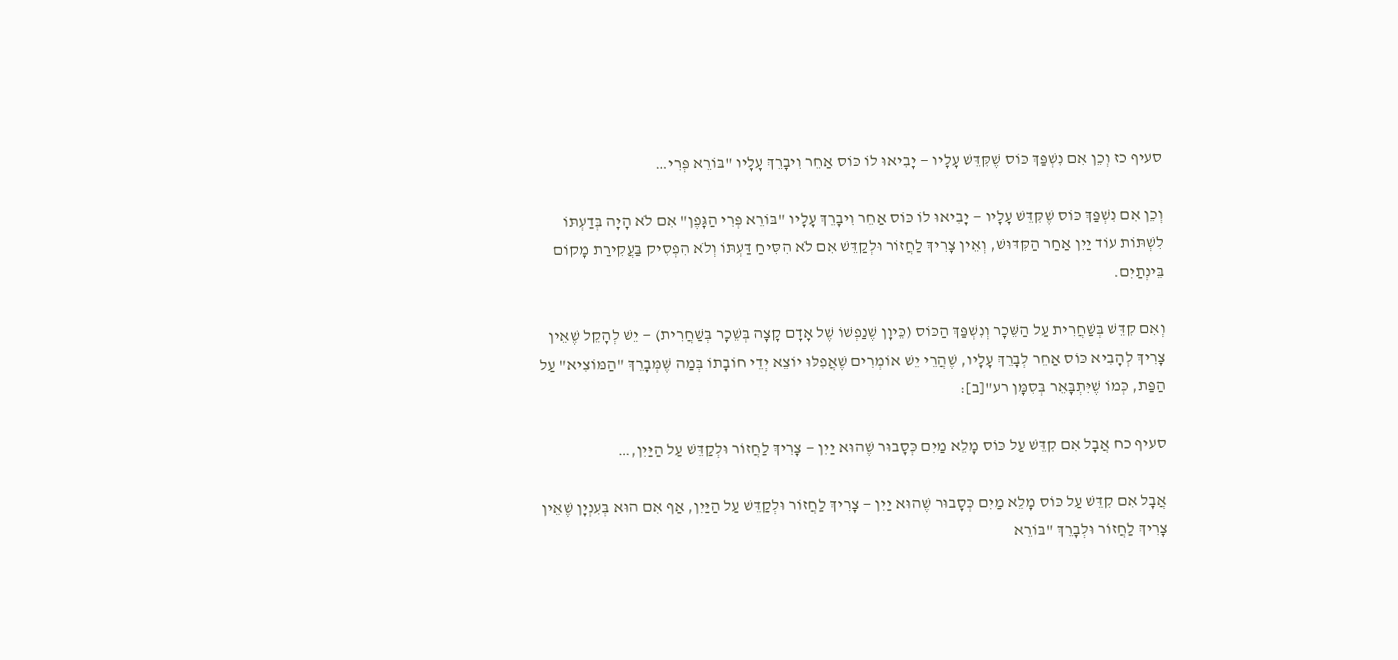סעיף כז וְכֵן אִם נִשְׁפַּךְ כּוֹס שֶׁקִּדֵּשׁ עָלָיו — יָבִיאוּ לוֹ כּוֹס אַחֵר וִיבָרֵךְ עָלָיו "בּוֹרֵא פְּרִי…

וְכֵן אִם נִשְׁפַּךְ כּוֹס שֶׁקִּדֵּשׁ עָלָיו — יָבִיאוּ לוֹ כּוֹס אַחֵר וִיבָרֵךְ עָלָיו "בּוֹרֵא פְּרִי הַגָּפֶן" אִם לֹא הָיָה בְּדַעְתּוֹ לִשְׁתּוֹת עוֹד יַיִן אַחַר הַקִּדּוּשׁ, וְאֵין צָרִיךְ לַחֲזוֹר וּלְקַדֵּשׁ אִם לֹא הִסִּיחַ דַּעְתּוֹ וְלֹא הִפְסִיק בַּעֲקִירַת מָקוֹם בֵּינְתַיִם.

וְאִם קִדֵּשׁ בְּשַׁחֲרִית עַל הַשֵּׁכָר וְנִשְׁפַּךְ הַכּוֹס (כֵּיוָן שֶׁנַפְשׁוֹ שֶׁל אָדָם קָצָה בְּשֵׁכָר בְּשַׁחֲרִית) — יֵשׁ לְהָקֵל שֶׁאֵין צָרִיךְ לְהָבִיא כּוֹס אַחֵר לְבָרֵךְ עָלָיו, שֶׁהֲרֵי יֵשׁ אוֹמְרִים שֶׁאֲפִלּוּ יוֹצֵא יְדֵי חוֹבָתוֹ בְּמַה שֶּׁמְּבָרֵךְ "הַמּוֹצִיא" עַל הַפַּת, כְּמוֹ שֶׁיִּתְבָּאֵר בְּסִמָּן רע"[ב]:

סעיף כח אֲבָל אִם קִדֵּשׁ עַל כּוֹס מָלֵא מַיִם כְּסָבוּר שֶׁהוּא יַיִן — צָרִיךְ לַחֲזוֹר וּלְקַדֵּשׁ עַל הַיַּיִן,…

אֲבָל אִם קִדֵּשׁ עַל כּוֹס מָלֵא מַיִם כְּסָבוּר שֶׁהוּא יַיִן — צָרִיךְ לַחֲזוֹר וּלְקַדֵּשׁ עַל הַיַּיִן, אַף אִם הוּא בְּעִנְיָן שֶׁאֵין צָרִיךְ לַחֲזוֹר וּלְבָרֵךְ "בּוֹרֵא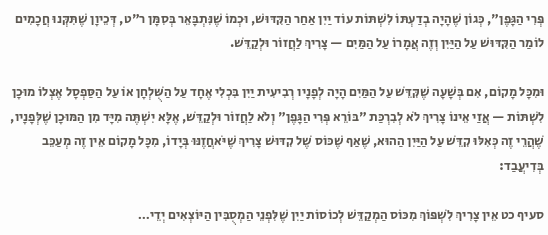פְּרִי הַגָּפֶן", כְּגוֹן שֶׁהָיָה בְדַעְתּוֹ לִשְׁתּוֹת עוֹד יַיִן אַחַר הַקִּדּוּשׁ, וּכְמוֹ שֶׁנִּתְבָּאֵר בְּסִמָּן ר"ט, דְּכֵיוָן שֶׁתִּקְּנוּ חֲכָמִים לוֹמַר הַקִּדּוּשׁ עַל הַיַּיִן וְזֶה אֲמָרוֹ עַל הַמַּיִם — צָרִיךְ לַחֲזוֹר וּלְקַדֵּשׁ.

וּמִכָּל מָקוֹם, אִם בְּשָׁעָה שֶׁקִּדֵּשׁ עַל הַמַּיִם הָיָה לְפָנָיו רְבִיעִית יַיִן בִּכְלִי אֶחָד עַל הַשֻּׁלְחָן אוֹ עַל הַסַּפְסָל אֶצְלוֹ מוּכָן לִשְׁתּוֹת — אֲזַי אֵינוֹ צָרִיךְ לֹא לְבִרְכַּת "בּוֹרֵא פְּרִי הַגָּפֶן" וְלֹא לַחֲזוֹר וּלְקַדֵּשׁ, אֶלָּא יִשְׁתֶּה מִיָּד מִן הַמּוּכָן שֶׁלְּפָנָיו, שֶׁהֲרֵי זֶה כְּאִלּוּ קִדֵּשׁ עַל הַיַּיִן הַהוּא, שֶׁאַף שֶׁכּוֹס שֶׁל קִדּוּשׁ צָרִיךְ שֶׁיֹּאחֲזֶנּוּ בְּיָדוֹ, מִכָּל מָקוֹם אֵין זֶה מְעַכֵּב בְּדִיעֲבַד:

סעיף כט אֵין צָרִיךְ לִשְׁפּוֹךְ מִכּוֹס הַמְקַדֵּשׁ לְכוֹסוֹת יַיִן שֶׁלִּפְנֵי הַמְסֻבִּין הַיּוֹצְאִים יְדֵי…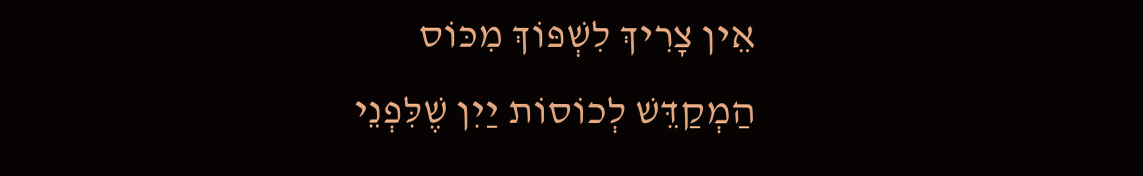אֵין צָרִיךְ לִשְׁפּוֹךְ מִכּוֹס הַמְקַדֵּשׁ לְכוֹסוֹת יַיִן שֶׁלִּפְנֵי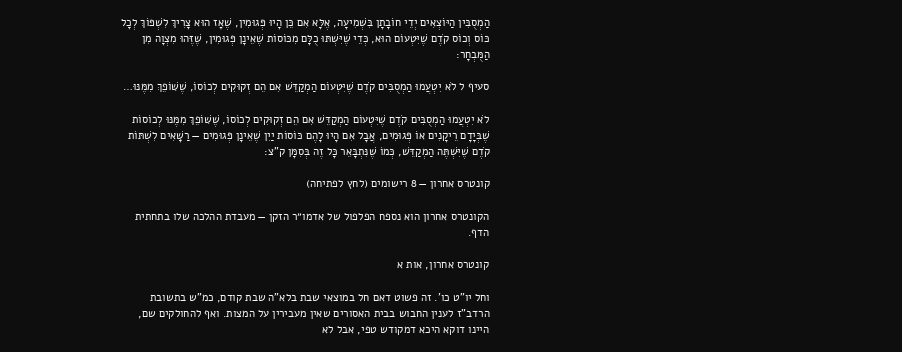הַמְסֻבִּין הַיּוֹצְאִים יְדֵי חוֹבָתָן בִּשְׁמִיעָה, אֶלָּא אִם כֵּן הָיוּ פְּגוּמִין, שֶׁאָז הוּא צָרִיךְ לִשְׁפּוֹךְ לְכָל כּוֹס וְכוֹס קֹדֶם שֶׁיִּטְעוֹם הוּא, כְּדֵי שֶׁיִּשְׁתּוּ כֻלָּם מִכּוֹסוֹת שֶׁאֵינָן פְּגוּמִין, שֶׁזֶּהוּ מִצְוָה מִן הַמֻּבְחָר:

סעיף ל לֹא יִטְעֲמוּ הַמְסֻבִּים קֹדֶם שֶׁיִּטְעוֹם הַמְקַדֵּשׁ אִם הֵם זְקוּקִים לְכוֹסוֹ, שֶׁשּׁוֹפֵךְ מִמֶּנּוּ…

לֹא יִטְעֲמוּ הַמְסֻבִּים קֹדֶם שֶׁיִּטְעוֹם הַמְקַדֵּשׁ אִם הֵם זְקוּקִים לְכוֹסוֹ, שֶׁשּׁוֹפֵךְ מִמֶּנּוּ לְכוֹסוֹת שֶׁבְּיָדָם רֵיקָנִים אוֹ פְּגוּמִים, אֲבָל אִם הָיוּ לָהֶם כּוֹסוֹת יַיִן שֶׁאֵינָן פְּגוּמִים — רַשָּׁאִים לִשְׁתּוֹת קֹדֶם שֶׁיִּשְׁתֶּה הַמְקַדֵּשׁ, כְּמוֹ שֶׁנִּתְבָּאֵר כָּל זֶה בְּסִמָּן ק"צ:

קונטרס אחרון — 8 רישומים (לחץ לפתיחה)

הקונטרס אחרון הוא נספח הפלפול של אדמו״ר הזקן — מעבדת ההלכה שלו בתחתית הדף.

קונטרס אחרון, אות א

וחל יו"ט כו'. זה פשוט דאם חל במוצאי שבת בלא"ה שבת קודם, כמ"ש בתשובת הרדב"ז לענין החבוש בבית האסורים שאין מעבירין על המצות. ואף להחולקים שם, היינו דוקא היכא דמקודש טפי, אבל לא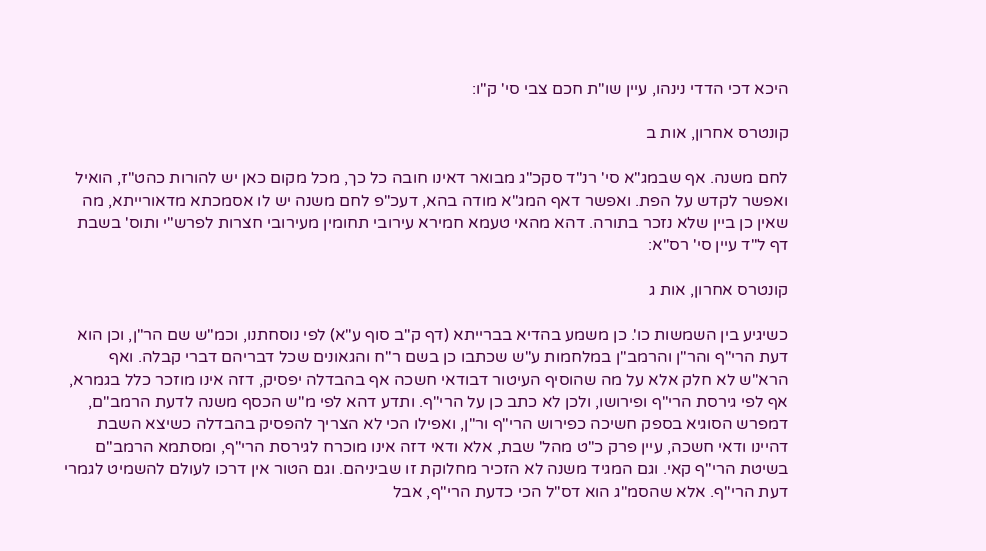היכא דכי הדדי נינהו, עיין שו"ת חכם צבי סי' ק"ו:

קונטרס אחרון, אות ב

לחם משנה. אף שבמג"א סי' רנ"ד סקכ"ג מבואר דאינו חובה כל כך, מכל מקום כאן יש להורות כהט"ז, הואיל ואפשר לקדש על הפת. ואפשר דאף המג"א מודה בהא, דעכ"פ לחם משנה יש לו אסמכתא מדאורייתא, מה שאין כן ביין שלא נזכר בתורה. דהא מהאי טעמא חמירא עירובי תחומין מעירובי חצרות לפרש"י ותוס' בשבת דף ל"ד עיין סי' רס"א:

קונטרס אחרון, אות ג

כשיגיע בין השמשות כו'. כן משמע בהדיא בברייתא (דף ק"ב סוף ע"א) לפי נוסחתנו, וכמ"ש שם הר"ן, וכן הוא דעת הרי"ף והר"ן והרמב"ן במלחמות ע"ש שכתבו כן בשם ר"ח והגאונים שכל דבריהם דברי קבלה. ואף הרא"ש לא חלק אלא על מה שהוסיף העיטור דבודאי חשכה אף בהבדלה יפסיק, דזה אינו מוזכר כלל בגמרא, אף לפי גירסת הרי"ף ופירושו, ולכן לא כתב כן על הרי"ף. ותדע דהא לפי מ"ש הכסף משנה לדעת הרמב"ם, דמפרש הסוגיא בספק חשיכה כפירוש הרי"ף ור"ן, ואפילו הכי לא הצריך להפסיק בהבדלה כשיצא השבת דהיינו ודאי חשכה, עיין פרק כ"ט מהל' שבת, אלא ודאי דזה אינו מוכרח לגירסת הרי"ף, ומסתמא הרמב"ם בשיטת הרי"ף קאי. וגם המגיד משנה לא הזכיר מחלוקת זו שביניהם. וגם הטור אין דרכו לעולם להשמיט לגמרי דעת הרי"ף. אלא שהסמ"ג הוא דס"ל הכי כדעת הרי"ף, אבל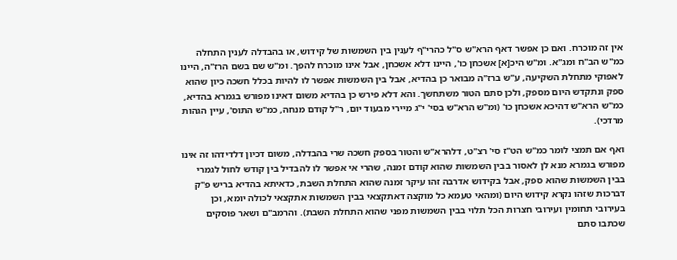אין זה מוכרח. ואם כן אפשר דאף הרא"ש ס"ל כהרי"ף לענין בין השמשות של קידוש, או בהבדלה לענין התחלה כמ"ש הב"ח ומג"א. ומ"ש היכ[א] אשכחן כו', היינו דלא אשכחן, אבל אינו מוכרח להפך. ומ"ש שם בשם הרז"ה, היינו לאפוקי מתחלת השקיעה, ע"ש ברז"ה מבואר כן בהדיא, אבל בין השמשות אפשר לו להיות בכלל חשכה כיון שהוא ספק ונתקדש היום מספק, ולכן סתם הטור משתחשך. והא דלא פירש כן בהדיא משום דאינו מפורש בגמרא בהדיא, כמ"ש הרא"ש דהיכא אשכחן כו' (ומ"ש הרא"ש בסי' י"ג מיירי מבעוד יום, ר"ל קודם מנחה, כמ"ש התוס', עיין הגהות מרדכי).

ואף אם תמצי לומר כמ"ש הט"ז סי' רצ"ט, דלהרא"ש והטור בספק חשכה שרי בהבדלה, משום דכיון דלדידהו זה אינו מפורש בגמרא מנא לן לאסור בבין השמשות שהוא קודם זמנה, שהרי אי אפשר לו להבדיל בין קודש לחול לגמרי בבין השמשות שהוא ספק, אבל בקידוש אדרבה זהו עיקר זמנה שהוא התחלת השבת, כדאיתא בהדיא בריש פ"ק דברכות שזהו נקרא קידוש היום (ומהאי טעמא כל מוקצה דאתקצאי בבין השמשות אתקצאי לכולה יומא, וכן בעירובי תחומין ועירובי חצרות הכל תלוי בבין השמשות מפני שהוא התחלת השבת). והרמב"ם ושאר פוסקים שכתבו סתם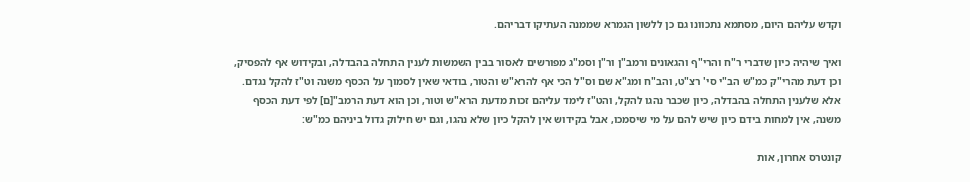וקדש עליהם היום, מסתמא נתכוונו גם כן ללשון הגמרא שממנה העתיקו דבריהם.

ואיך שיהיה כיון שדברי ר"ח והרי"ף והגאונים ורמב"ן ור"ן וסמ"ג מפורשים לאסור בבין השמשות לענין התחלה בהבדלה, ובקידוש אף להפסיק, וכן דעת מהרי"ק כמ"ש הב"י סי' רצ"ט, והב"ח ומג"א שם וס"ל הכי אף להרא"ש והטור, בודאי שאין לסמוך על הכסף משנה וט"ז להקל נגדם. אלא שלענין התחלה בהבדלה, כיון שכבר נהגו להקל, והט"ז לימד עליהם זכות מדעת הרא"ש וטור, וכן הוא דעת הרמב"[ם] לפי דעת הכסף משנה, אין למחות בידם כיון שיש להם על מי שיסמכו, אבל בקידוש אין להקל כיון שלא נהגו, וגם יש חילוק גדול ביניהם כמ"ש:

קונטרס אחרון, אות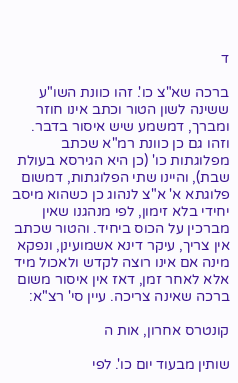ד

ברכה שא"צ כו'. זהו כוונת השו"ע ששינה לשון הטור וכתב אינו חוזר ומברך, דמשמע שיש איסור בדבר. וזהו גם כן כוונת רמ"א שכתב מפלוגתות כו' (כן היא הגירסא בעולת שבת), והיינו שתי הפלוגתות, דמשום פלוגתא א' א"צ לנהוג כן כשהוא מיסב יחידי בלא זימון, לפי מנהגנו שאין מברכין על הכוס ביחיד. והטור שכתב אין צריך, עיקר דינא אשמועינן, ונפקא מינה אם אינו רוצה לקדש ולאכול מיד אלא לאחר זמן, דאז אין איסור משום ברכה שאינה צריכה. עיין סי' רצ"א:

קונטרס אחרון, אות ה

שותין מבעוד יום כו'. לפי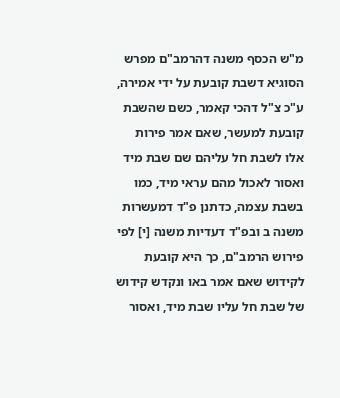מ"ש הכסף משנה דהרמב"ם מפרש הסוגיא דשבת קובעת על ידי אמירה, ע"כ צ"ל דהכי קאמר, כשם שהשבת קובעת למעשר, שאם אמר פירות אלו לשבת חל עליהם שם שבת מיד ואסור לאכול מהם עראי מיד, כמו בשבת עצמה, כדתנן פ"ד דמעשרות משנה ב ובפ"ד דעדיות משנה [י] לפי פירוש הרמב"ם, כך היא קובעת לקידוש שאם אמר באו ונקדש קידוש של שבת חל עליו שבת מיד, ואסור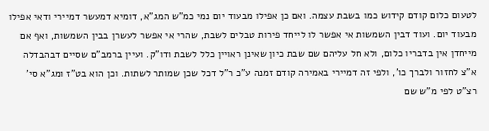לטעום כלום קודם קידוש כמו בשבת עצמה. ואם כן אפילו מבעוד יום נמי כמ"ש המג"א, דומיא דמעשר דמיירי ודאי אפילו מבעוד יום. ועוד דבין השמשות אי אפשר לו לייחד פירות טבלים לשבת, שהרי אי אפשר לעשרן בבין השמשות, ואף אם מייחדן אין בדבריו כלום, ולא חל עליהם שם שבת כיון שאינן ראויין כלל לשבת ודו"ק. ועיין ברמב"ם שסיים דבהבדלה א"צ לחזור ולברך כו', ולפי זה דמיירי באמירה קודם זמנה ע"כ ר"ל דכל שכן שמותר לשתות. וכן הוא בט"ז ומג"א סי' רצ"ט לפי מ"ש שם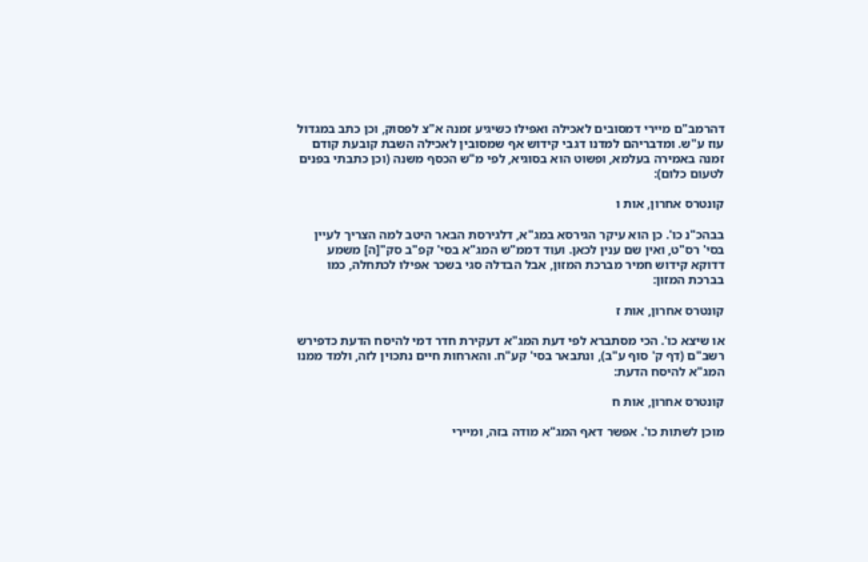דהרמב"ם מיירי דמסובים לאכילה ואפילו כשיגיע זמנה א"צ לפסוק, וכן כתב במגדול עוז ע"ש. ומדבריהם למדנו דגבי קידוש אף שמסובין לאכילה השבת קובעת קודם זמנה באמירה בעלמא, ופשוט הוא בסוגיא, לפי מ"ש הכסף משנה (וכן כתבתי בפנים לטעום כלום):

קונטרס אחרון, אות ו

בבהכ"נ כו'. כן הוא עיקר הגירסא במג"א, דלגירסת הבאר היטב למה הצריך לעיין בסי' רס"ט, ואין שם ענין לכאן. ועוד דממ"ש המג"א בסי' קפ"ב סק"[ה] משמע דדוקא קידוש חמיר מברכת המזון, אבל הבדלה סגי בשכר אפילו לכתחלה, כמו בברכת המזון:

קונטרס אחרון, אות ז

או שיצא כו'. הכי מסתברא לפי דעת המג"א דעקירת חדר דמי להיסח הדעת כדפירש רשב"ם (דף ק' סוף ע"ב), ונתבאר בסי' קע"ח. והארחות חיים נתכוין לזה, ולמד ממנו המג"א להיסח הדעת:

קונטרס אחרון, אות ח

מוכן לשתות כו'. אפשר דאף המג"א מודה בזה, ומיירי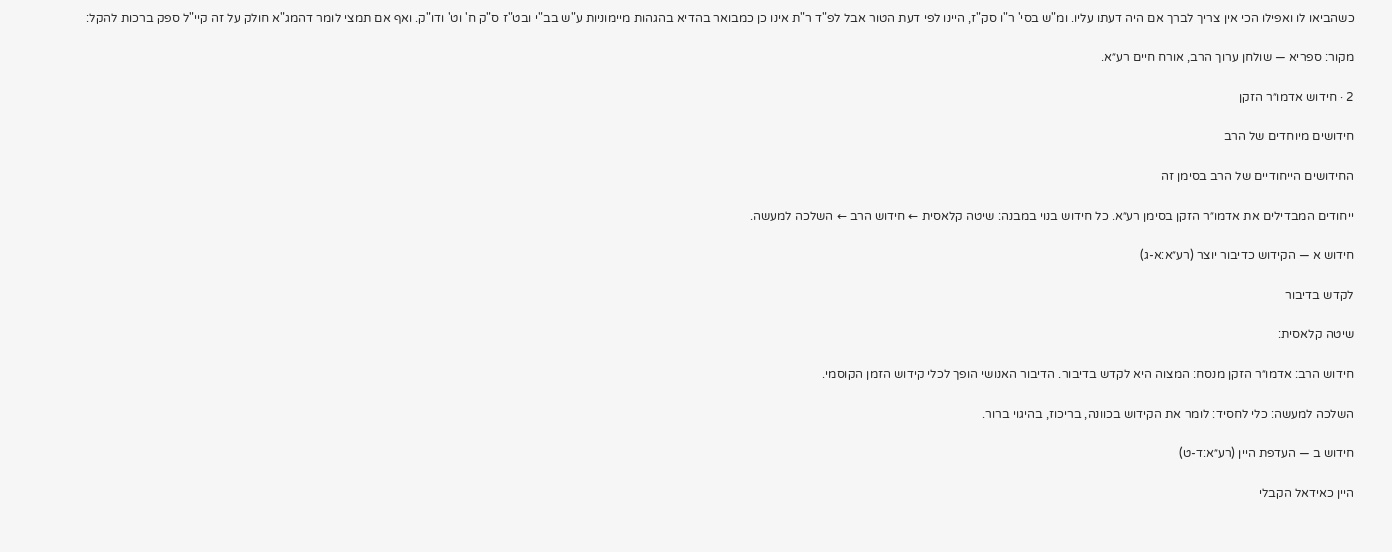כשהביאו לו ואפילו הכי אין צריך לברך אם היה דעתו עליו. ומ"ש בסי' ר"ו סק"ז, היינו לפי דעת הטור אבל לפ"ד ר"ת אינו כן כמבואר בהדיא בהגהות מיימוניות ע"ש בב"י ובט"ז ס"ק ח' וט' ודו"ק. ואף אם תמצי לומר דהמג"א חולק על זה קיי"ל ספק ברכות להקל:

מקור: ספריא — שולחן ערוך הרב, אורח חיים רע״א.

2 · חידוש אדמו״ר הזקן

חידושים מיוחדים של הרב

החידושים הייחודיים של הרב בסימן זה

ייחודים המבדילים את אדמו״ר הזקן בסימן רע״א. כל חידוש בנוי במבנה: שיטה קלאסית ← חידוש הרב ← השלכה למעשה.

חידוש א — הקידוש כדיבור יוצר (רע״א:א-ג)

לקדש בדיבור

שיטה קלאסית:

חידוש הרב: אדמו״ר הזקן מנסח: המצוה היא לקדש בדיבור. הדיבור האנושי הופך לכלי קידוש הזמן הקוסמי.

השלכה למעשה: כלי לחסיד: לומר את הקידוש בכוונה, בריכוז, בהיגוי ברור.

חידוש ב — העדפת היין (רע״א:ד-ט)

היין כאידאל הקבלי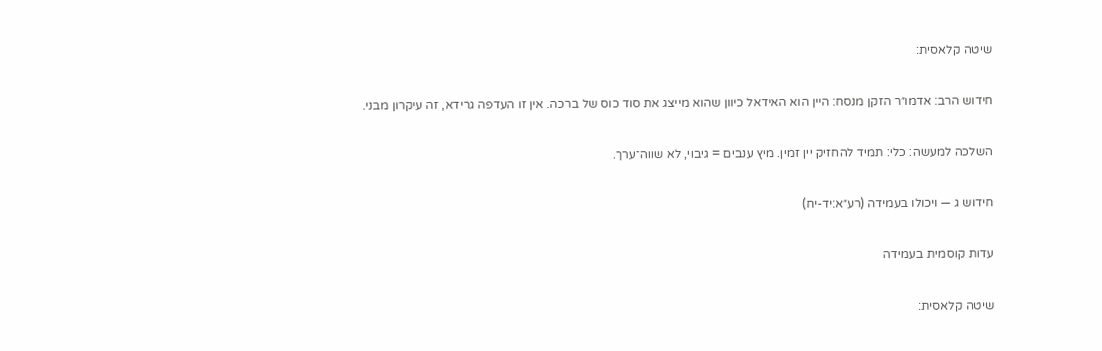שיטה קלאסית:

חידוש הרב: אדמו״ר הזקן מנסח: היין הוא האידאל כיוון שהוא מייצג את סוד כוס של ברכה. אין זו העדפה גרידא, זה עיקרון מבני.

השלכה למעשה: כלי: תמיד להחזיק יין זמין. מיץ ענבים = גיבוי, לא שווה־ערך.

חידוש ג — ויכולו בעמידה (רע״א:יד-יח)

עדות קוסמית בעמידה

שיטה קלאסית: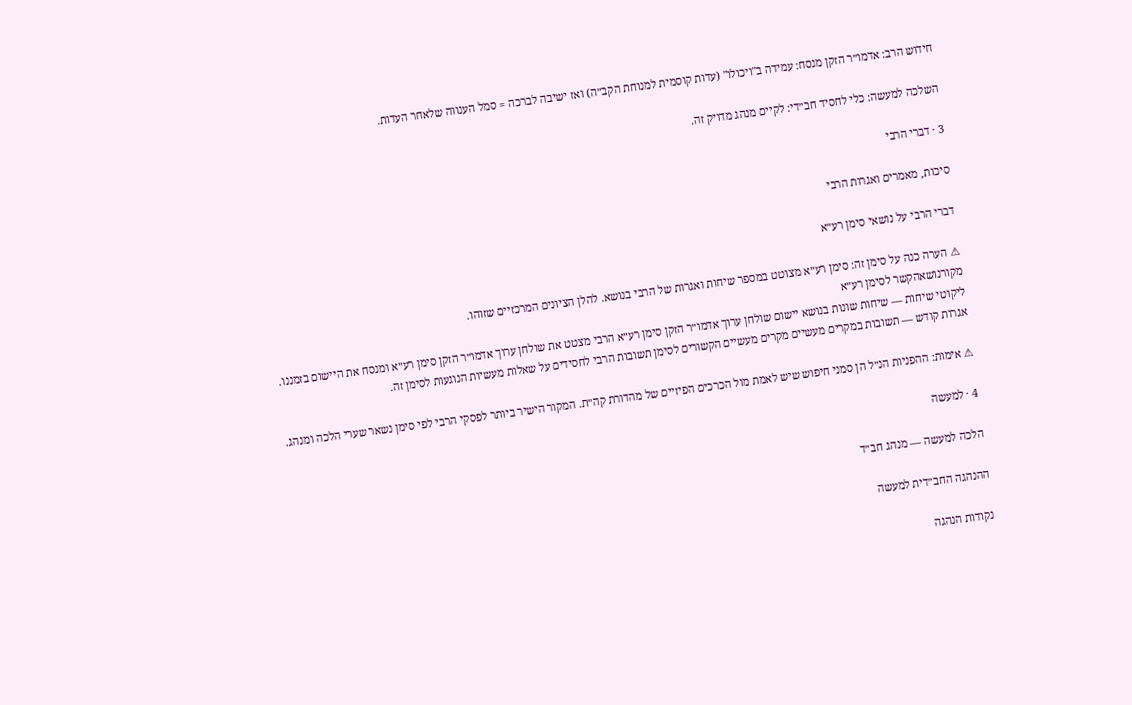חידוש הרב: אדמו״ר הזקן מנסח: עמידה ב"ויכולו" (עדות קוסמית למנוחת הקב״ה) ואז ישיבה לברכה = סמל הענווה שלאחר העדות.

השלכה למעשה: כלי לחסיד חב״די: לקיים מנהג מדויק זה.

3 · דברי הרבי

סיכות, מאמרים ואגרות הרבי

דברי הרבי על נושאי סימן רע״א

⚠ הערה כנה על סימן זה: סימן רע״א מצוטט במספר שיחות ואגרות של הרבי בנושא. להלן הציונים המרכזיים שזוהו.
מקורנושאהקשר לסימן רע״א
ליקוטי שיחות — שיחות שונות בנושא יישום שולחן ערוך אדמו״ר הזקן סימן רע״א הרבי מצטט את שולחן ערוך אדמו״ר הזקן סימן רע״א ומנסח את היישום בזמננו.
אגרות קודש — תשובות במקרים מעשיים מקרים מעשיים הקשורים לסימן תשובות הרבי לחסידים על שאלות מעשיות הנוגעות לסימן זה.

⚠ אימות: ההפניות הנ״ל הן סמני חיפוש שיש לאמת מול הכרכים הפיזיים של מהדורת קה״ת. המקור הישיר ביותר לפסקי הרבי לפי סימן נשאר שערי הלכה ומנהג.

4 · למעשה

הלכה למעשה — מנהג חב״ד

ההנהגה החב״דית למעשה

נקודות הנהגה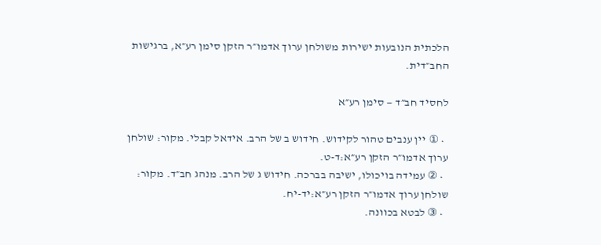הלכתית הנובעות ישירות משולחן ערוך אדמו״ר הזקן סימן רע״א, ברגישות החב״דית.

לחסיד חב״ד — סימן רע״א

  • ① יין ענבים טהור לקידוש. חידוש ב של הרב. אידאל קבלי. מקור: שולחן ערוך אדמו״ר הזקן רע״א:ד-ט.
  • ② עמידה בויכולו, ישיבה בברכה. חידוש ג של הרב. מנהג חב״ד. מקור: שולחן ערוך אדמו״ר הזקן רע״א:יד-יח.
  • ③ לבטא בכוונה.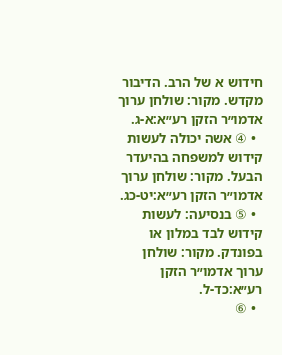חידוש א של הרב. הדיבור מקדש. מקור: שולחן ערוך אדמו״ר הזקן רע״א:א-ג.
  • ④ אשה יכולה לעשות קידוש למשפחה בהיעדר הבעל. מקור: שולחן ערוך אדמו״ר הזקן רע״א:יט-כג.
  • ⑤ בנסיעה: לעשות קידוש לבד במלון או בפונדק. מקור: שולחן ערוך אדמו״ר הזקן רע״א:כד-ל.
  • ⑥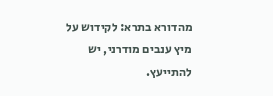מהדורא בתרא: לקידוש על מיץ ענבים מודרני, יש להתייעץ.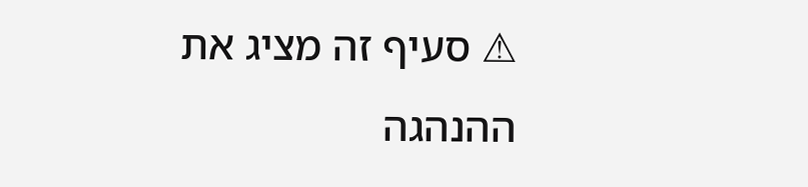⚠ סעיף זה מציג את ההנהגה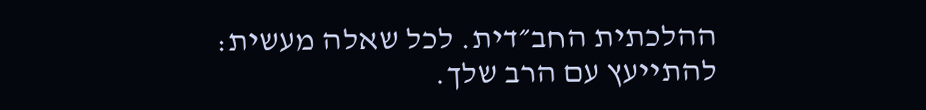ההלכתית החב״דית. לכל שאלה מעשית: להתייעץ עם הרב שלך.